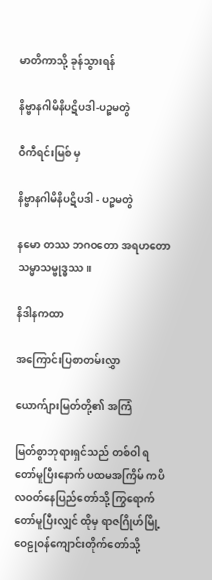မာတိကာသို့ ခုန်သွားရန်

နိဗ္ဗာနဂါမိနိပဋိပဒါ-ပဉ္စမတွဲ

ဝီကီရင်းမြစ် မှ

နိဗ္ဗာနဂါမိနိပဋိပဒါ - ပဉ္စမတွဲ

နမော တဿ ဘဂဝတော အရဟတော သမ္မာသမ္ဗုဒ္ဓဿ။

နိဒါနကထာ

အကြောင်းပြစာတမ်းလွှာ

ယောက်ျားမြတ်တို့၏ အကြံ

မြတ်စွာဘုရားရှင်သည် တစ်ဝါ ရတော်မူပြီးနောက် ပထမအကြိမ် ကပိလဝတ်နေပြည်တော်သို့ ကြွရောက်တော်မူပြီးလျှင် ထိုမှ ရာဇဂြိုဟ်မြို့ ဝေဠုဝန်ကျောင်းတိုက်တော်သို့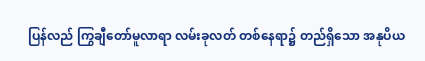ပြန်လည် ကြွချီတော်မူလာရာ လမ်းခုလတ် တစ်နေရာ၌ တည်ရှိသော အနုပိယ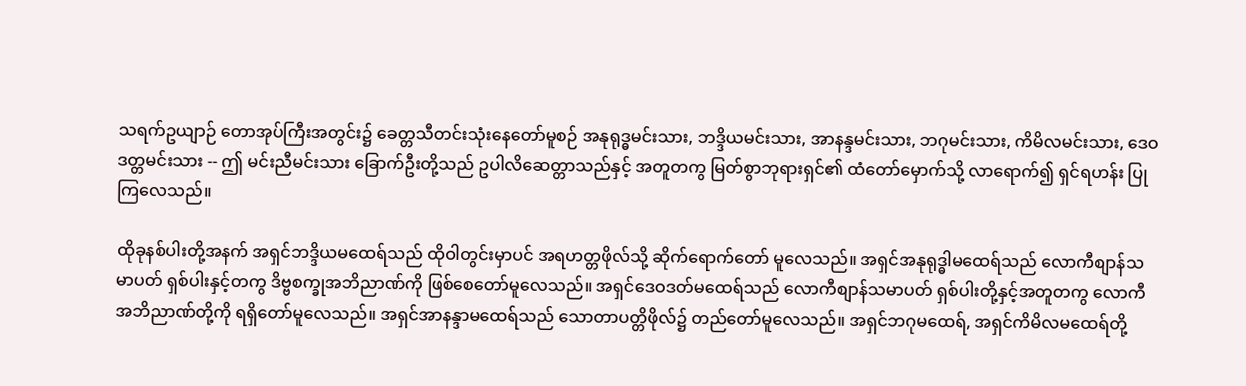သရက်ဥယျာဉ် တောအုပ်ကြီးအတွင်း၌ ခေတ္တသီတင်းသုံးနေတော်မူစဉ် အနုရုဒ္ဓမင်းသား, ဘဒ္ဒိယမင်းသား, အာနန္ဒမင်းသား, ဘဂုမင်းသား, ကိမိလမင်းသား, ဒေဝဒတ္တမင်းသား -- ဤ မင်းညီမင်းသား ခြောက်ဦးတို့သည် ဥပါလိဆေတ္တာသည်နှင့် အတူတကွ မြတ်စွာဘုရားရှင်၏ ထံတော်မှောက်သို့ လာရောက်၍ ရှင်ရဟန်း ပြုကြလေသည်။

ထိုခုနစ်ပါးတို့အနက် အရှင်ဘဒ္ဒိယမထေရ်သည် ထိုဝါတွင်းမှာပင် အရဟတ္တဖိုလ်သို့ ဆိုက်ရောက်တော် မူလေသည်။ အရှင်အနုရုဒ္ဓါမထေရ်သည် လောကီစျာန်သမာပတ် ရှစ်ပါးနှင့်တကွ ဒိဗ္ဗစက္ခုအဘိညာဏ်ကို ဖြစ်စေတော်မူလေသည်။ အရှင်ဒေဝဒတ်မထေရ်သည် လောကီစျာန်သမာပတ် ရှစ်ပါးတို့နှင့်အတူတကွ လောကီ အဘိညာဏ်တို့ကို ရရှိတော်မူလေသည်။ အရှင်အာနန္ဒာမထေရ်သည် သောတာပတ္တိဖိုလ်၌ တည်တော်မူလေသည်။ အရှင်ဘဂုမထေရ်, အရှင်ကိမိလမထေရ်တို့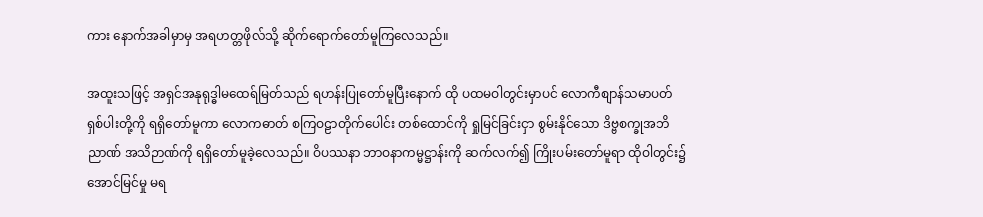ကား နောက်အခါမှာမှ အရဟတ္တဖိုလ်သို့ ဆိုက်ရောက်တော်မူကြလေသည်။

အထူးသဖြင့် အရှင်အနုရုဒ္ဓါမထေရ်မြတ်သည် ရဟန်းပြုတော်မူပြီးနောက် ထို ပထမဝါတွင်းမှာပင် လောကီစျာန်သမာပတ် ရှစ်ပါးတို့ကို ရရှိတော်မူကာ လောကဓာတ် စကြဝဠာတိုက်ပေါင်း တစ်ထောင်ကို ရှုမြင်ခြင်းငှာ စွမ်းနိုင်သော ဒိဗ္ဗစက္ခုအဘိညာဏ် အသိဉာဏ်ကို ရရှိတော်မူခဲ့လေသည်။ ဝိပဿနာ ဘာဝနာကမ္မဋ္ဌာန်းကို ဆက်လက်၍ ကြိုးပမ်းတော်မူရာ ထိုဝါတွင်း၌ အောင်မြင်မှု မရ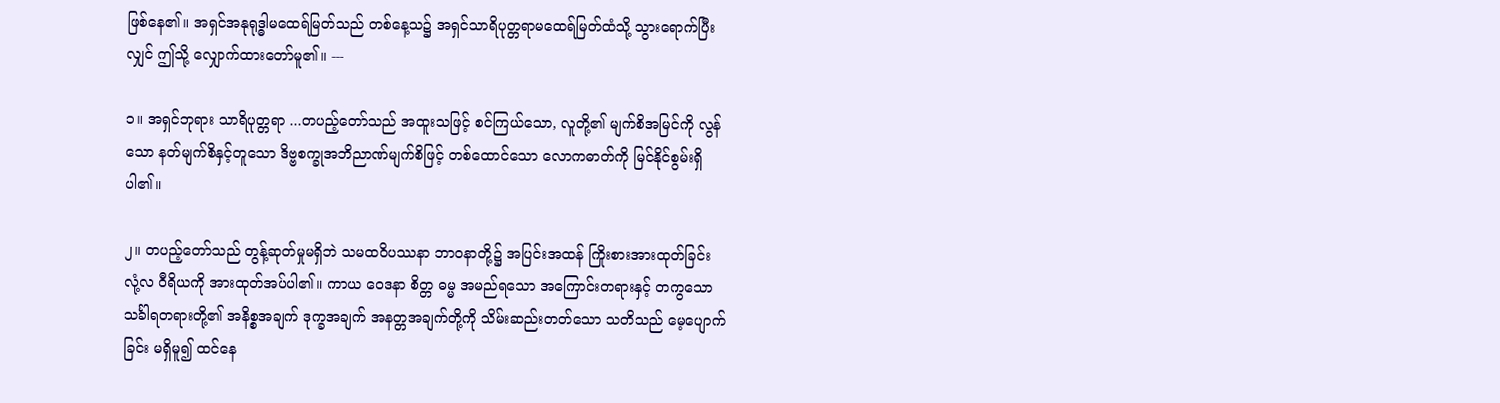ဖြစ်နေ၏။ အရှင်အနုရုဒ္ဓါမထေရ်မြတ်သည် တစ်နေ့သ၌ အရှင်သာရိပုတ္တရာမထေရ်မြတ်ထံသို့ သွားရောက်ပြီးလျှင် ဤသို့ လျှောက်ထားတော်မူ၏။ ---

၁။ အရှင်ဘုရား သာရိပုတ္တရာ ...တပည့်တော်သည် အထူးသဖြင့် စင်ကြယ်သော, လူတို့၏ မျက်စိအမြင်ကို လွန်သော နတ်မျက်စိနှင့်တူသော ဒိဗ္ဗစက္ခုအဘိညာဏ်မျက်စိဖြင့် တစ်ထောင်သော လောကဓာတ်ကို မြင်နိုင်စွမ်းရှိပါ၏။

၂။ တပည့်တော်သည် တွန့်ဆုတ်မှုမရှိဘဲ သမထဝိပဿနာ ဘာဝနာတို့၌ အပြင်းအထန် ကြိုးစားအားထုတ်ခြင်း လုံ့လ ဝီရိယကို အားထုတ်အပ်ပါ၏။ ကာယ ဝေဒနာ စိတ္တ ဓမ္မ အမည်ရသော အကြောင်းတရားနှင့် တကွသော သင်္ခါရတရားတို့၏ အနိစ္စအချက် ဒုက္ခအချက် အနတ္တအချက်တို့ကို သိမ်းဆည်းတတ်သော သတိသည် မေ့ပျောက်ခြင်း မရှိမူ၍ ထင်နေ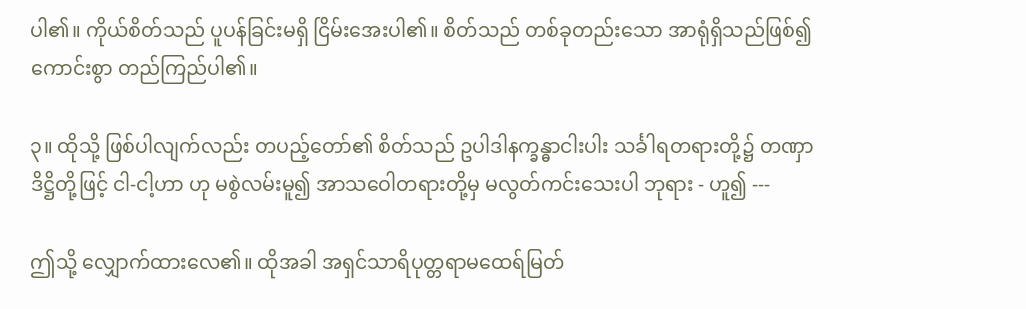ပါ၏။ ကိုယ်စိတ်သည် ပူပန်ခြင်းမရှိ ငြိမ်းအေးပါ၏။ စိတ်သည် တစ်ခုတည်းသော အာရုံရှိသည်ဖြစ်၍ ကောင်းစွာ တည်ကြည်ပါ၏။

၃။ ထိုသို့ ဖြစ်ပါလျက်လည်း တပည့်တော်၏ စိတ်သည် ဥပါဒါနက္ခန္ဓာငါးပါး သင်္ခါရတရားတို့၌ တဏှာ ဒိဋ္ဌိတို့ဖြင့် ငါ-ငါ့ဟာ ဟု မစွဲလမ်းမူ၍ အာသဝေါတရားတို့မှ မလွတ်ကင်းသေးပါ ဘုရား - ဟူ၍ ---

ဤသို့ လျှောက်ထားလေ၏။ ထိုအခါ အရှင်သာရိပုတ္တရာမထေရ်မြတ်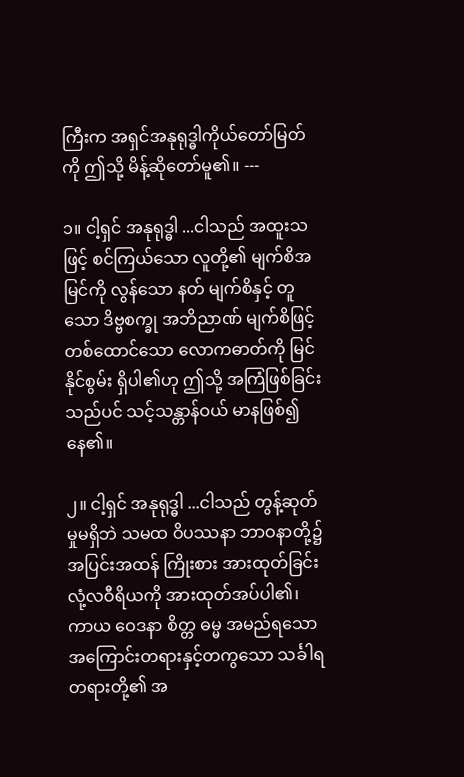ကြီးက အရှင်အနုရုဒ္ဓါကိုယ်တော်မြတ်ကို ဤသို့ မိန့်ဆိုတော်မူ၏။ ---

၁။ ငါ့ရှင် အနုရုဒ္ဓါ ...ငါသည် အထူးသဖြင့် စင်ကြယ်သော လူတို့၏ မျက်စိအမြင်ကို လွန်သော နတ် မျက်စိနှင့် တူသော ဒိဗ္ဗစက္ခု အဘိညာဏ် မျက်စိဖြင့် တစ်ထောင်သော လောကဓာတ်ကို မြင်နိုင်စွမ်း ရှိပါ၏ဟု ဤသို့ အကြံဖြစ်ခြင်းသည်ပင် သင့်သန္တာန်ဝယ် မာနဖြစ်၍ နေ၏။

၂။ ငါ့ရှင် အနုရုဒ္ဓါ ...ငါသည် တွန့်ဆုတ်မှုမရှိဘဲ သမထ ဝိပဿနာ ဘာဝနာတို့၌ အပြင်းအထန် ကြိုးစား အားထုတ်ခြင်း လုံ့လဝီရိယကို အားထုတ်အပ်ပါ၏၊ ကာယ ဝေဒနာ စိတ္တ ဓမ္မ အမည်ရသော အကြောင်းတရားနှင့်တကွသော သင်္ခါရတရားတို့၏ အ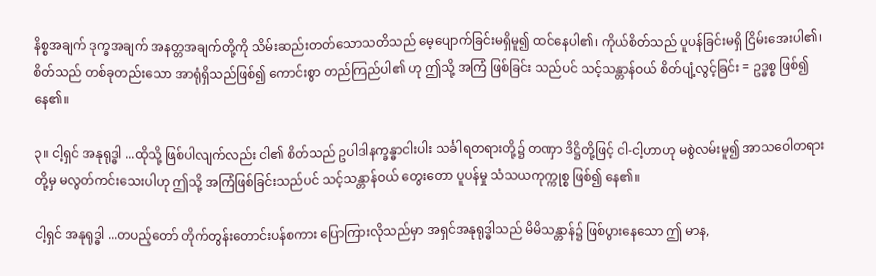နိစ္စအချက် ဒုက္ခအချက် အနတ္တအချက်တို့ကို သိမ်းဆည်းတတ်သောသတိသည် မေ့ပျောက်ခြင်းမရှိမူ၍ ထင်နေပါ၏၊ ကိုယ်စိတ်သည် ပူပန်ခြင်းမရှိ ငြိမ်းအေးပါ၏၊ စိတ်သည် တစ်ခုတည်းသော အာရုံရှိသည်ဖြစ်၍ ကောင်းစွာ တည်ကြည်ပါ၏ ဟု ဤသို့ အကြံ ဖြစ်ခြင်း သည်ပင် သင့်သန္တာန်ဝယ် စိတ်ပျံ့လွင့်ခြင်း = ဥဒ္ဓစ္စ ဖြစ်၍ နေ၏။

၃။ ငါ့ရှင် အနုရုဒ္ဓါ ...ထိုသို့ ဖြစ်ပါလျက်လည်း ငါ၏ စိတ်သည် ဥပါဒါနက္ခန္ဓာငါးပါး သင်္ခါရတရားတို့၌ တဏှာ ဒိဋ္ဌိတို့ဖြင့် ငါ-ငါ့ဟာဟု မစွဲလမ်းမူ၍ အာသဝေါတရားတို့မှ မလွတ်ကင်းသေးပါဟု ဤသို့ အကြံဖြစ်ခြင်းသည်ပင် သင့်သန္တာန်ဝယ် တွေးတော ပူပန်မှု သံသယကုက္ကုစ္စ ဖြစ်၍ နေ၏။

ငါ့ရှင် အနုရုဒ္ဓါ ...တပည့်တော် တိုက်တွန်းတောင်းပန်စကား ပြောကြားလိုသည်မှာ အရှင်အနုရုဒ္ဓါသည် မိမိသန္တာန်၌ ဖြစ်ပွားနေသော ဤ မာန,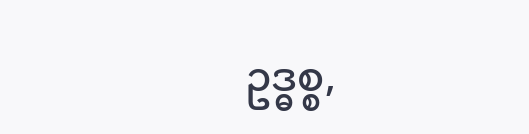ဥဒ္ဓစ္စ,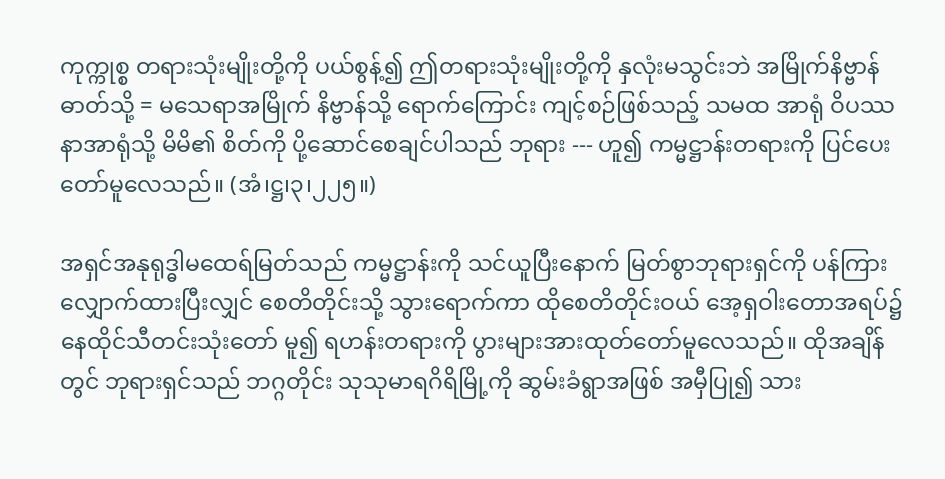ကုက္ကုစ္စ တရားသုံးမျိုးတို့ကို ပယ်စွန့်၍ ဤတရားသုံးမျိုးတို့ကို နှလုံးမသွင်းဘဲ အမြိုက်နိဗ္ဗာန်ဓာတ်သို့ = မသေရာအမြိုက် နိဗ္ဗာန်သို့ ရောက်ကြောင်း ကျင့်စဉ်ဖြစ်သည့် သမထ အာရုံ ဝိပဿနာအာရုံသို့ မိမိ၏ စိတ်ကို ပို့ဆောင်စေချင်ပါသည် ဘုရား --- ဟူ၍ ကမ္မဋ္ဌာန်းတရားကို ပြင်ပေးတော်မူလေသည်။ (အံ၊ဋ္ဌ၊၃၊၂၂၅။)

အရှင်အနုရုဒ္ဓါမထေရ်မြတ်သည် ကမ္မဋ္ဌာန်းကို သင်ယူပြီးနောက် မြတ်စွာဘုရားရှင်ကို ပန်ကြား လျှောက်ထားပြီးလျှင် စေတိတိုင်းသို့ သွားရောက်ကာ ထိုစေတိတိုင်းဝယ် အေ့ရှဝါးတောအရပ်၌ နေထိုင်သီတင်းသုံးတော် မူ၍ ရဟန်းတရားကို ပွားများအားထုတ်တော်မူလေသည်။ ထိုအချိန်တွင် ဘုရားရှင်သည် ဘဂ္ဂတိုင်း သုသုမာရဂိရိမြို့ကို ဆွမ်းခံရွာအဖြစ် အမှီပြု၍ သား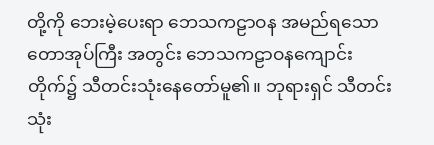တို့ကို ဘေးမဲ့ပေးရာ ဘေသကဠာဝန အမည်ရသော တောအုပ်ကြီး အတွင်း ဘေသကဠာဝနကျောင်းတိုက်၌ သီတင်းသုံးနေတော်မူ၏။ ဘုရားရှင် သီတင်းသုံး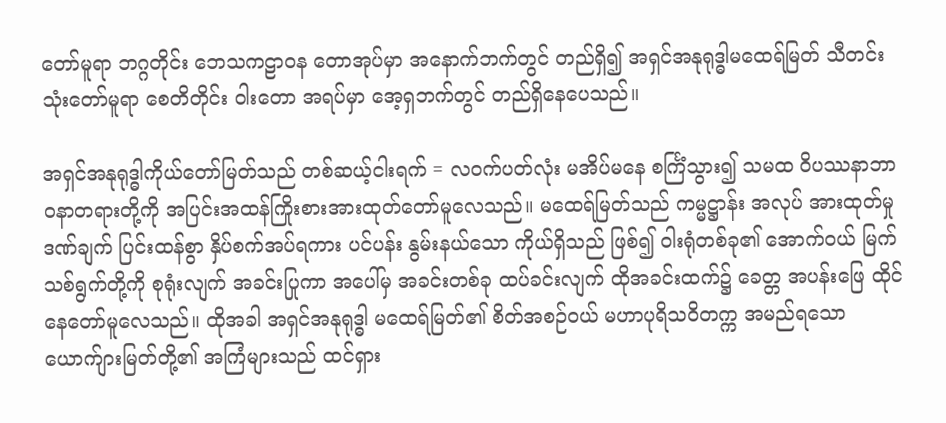တော်မူရာ ဘဂ္ဂတိုင်း ဘေသကဠာဝန တောအုပ်မှာ အနောက်ဘက်တွင် တည်ရှိ၍ အရှင်အနုရုဒ္ဓါမထေရ်မြတ် သီတင်းသုံးတော်မူရာ စေတိတိုင်း ဝါးတော အရပ်မှာ အေ့ရှဘက်တွင် တည်ရှိနေပေသည်။

အရှင်အနုရုဒ္ဓါကိုယ်တော်မြတ်သည် တစ်ဆယ့်ငါးရက် = လဝက်ပတ်လုံး မအိပ်မနေ စင်္ကြံသွား၍ သမထ ဝိပဿနာဘာဝနာတရားတို့ကို အပြင်းအထန်ကြိုးစားအားထုတ်တော်မူလေသည်။ မထေရ်မြတ်သည် ကမ္မဋ္ဌာန်း အလုပ် အားထုတ်မှု ဒဏ်ချက် ပြင်းထန်စွာ နှိပ်စက်အပ်ရကား ပင်ပန်း နွမ်းနယ်သော ကိုယ်ရှိသည် ဖြစ်၍ ဝါးရုံတစ်ခု၏ အောက်ဝယ် မြက်သစ်ရွက်တို့ကို စုရုံးလျက် အခင်းပြုကာ အပေါ်မှ အခင်းတစ်ခု ထပ်ခင်းလျက် ထိုအခင်းထက်၌ ခေတ္တ အပန်းဖြေ ထိုင်နေတော်မူလေသည်။ ထိုအခါ အရှင်အနုရုဒ္ဓါ မထေရ်မြတ်၏ စိတ်အစဉ်ဝယ် မဟာပုရိသဝိတက္က အမည်ရသော ယောက်ျားမြတ်တို့၏ အကြံများသည် ထင်ရှား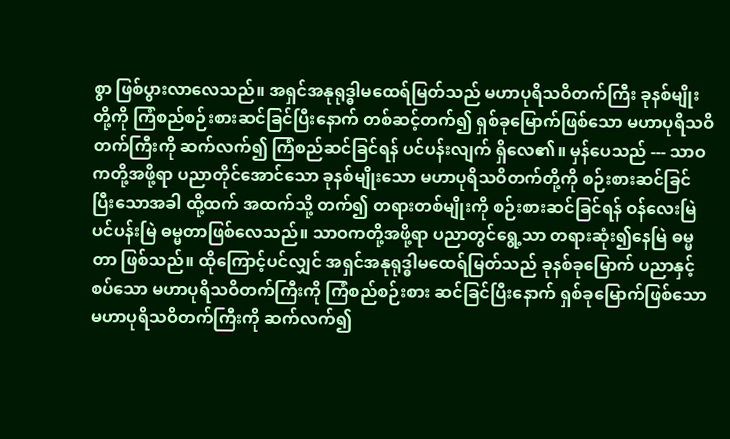စွာ ဖြစ်ပွားလာလေသည်။ အရှင်အနုရုဒ္ဓါမထေရ်မြတ်သည် မဟာပုရိသဝိတက်ကြီး ခုနစ်မျိုးတို့ကို ကြံစည်စဉ်းစားဆင်ခြင်ပြီးနောက် တစ်ဆင့်တက်၍ ရှစ်ခုမြောက်ဖြစ်သော မဟာပုရိသဝိတက်ကြီးကို ဆက်လက်၍ ကြံစည်ဆင်ခြင်ရန် ပင်ပန်းလျက် ရှိလေ၏။ မှန်ပေသည် --- သာဝကတို့အဖို့ရာ ပညာတိုင်အောင်သော ခုနစ်မျိုးသော မဟာပုရိသဝိတက်တို့ကို စဉ်းစားဆင်ခြင် ပြီးသောအခါ ထို့ထက် အထက်သို့ တက်၍ တရားတစ်မျိုးကို စဉ်းစားဆင်ခြင်ရန် ဝန်လေးမြဲ ပင်ပန်းမြဲ ဓမ္မတာဖြစ်လေသည်။ သာဝကတို့အဖို့ရာ ပညာတွင်ရွေ့သာ တရားဆုံး၍နေမြဲ ဓမ္မတာ ဖြစ်သည်။ ထိုကြောင့်ပင်လျှင် အရှင်အနုရုဒ္ဓါမထေရ်မြတ်သည် ခုနစ်ခုမြောက် ပညာနှင့်စပ်သော မဟာပုရိသဝိတက်ကြီးကို ကြံစည်စဉ်းစား ဆင်ခြင်ပြီးနောက် ရှစ်ခုမြောက်ဖြစ်သော မဟာပုရိသဝိတက်ကြီးကို ဆက်လက်၍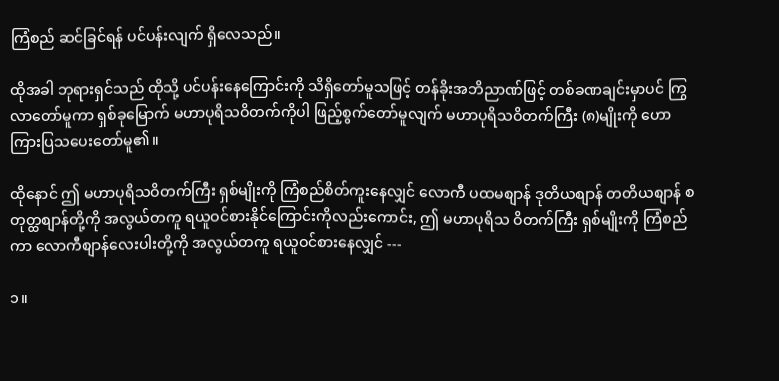ကြံစည် ဆင်ခြင်ရန် ပင်ပန်းလျက် ရှိလေသည်။

ထိုအခါ ဘုရားရှင်သည် ထိုသို့ ပင်ပန်းနေကြောင်းကို သိရှိတော်မူသဖြင့် တန်ခိုးအဘိညာဏ်ဖြင့် တစ်ခဏချင်းမှာပင် ကြွလာတော်မူကာ ရှစ်ခုမြောက် မဟာပုရိသဝိတက်ကိုပါ ဖြည့်စွက်တော်မူလျက် မဟာပုရိသဝိတက်ကြီး (၈)မျိုးကို ဟောကြားပြသပေးတော်မူ၏။

ထိုနောင် ဤ မဟာပုရိသဝိတက်ကြီး ရှစ်မျိုးကို ကြံစည်စိတ်ကူးနေလျှင် လောကီ ပထမစျာန် ဒုတိယစျာန် တတိယစျာန် စတုတ္ထစျာန်တို့ကို အလွယ်တကူ ရယူဝင်စားနိုင်ကြောင်းကိုလည်းကောင်း, ဤ မဟာပုရိသ ဝိတက်ကြီး ရှစ်မျိုးကို ကြံစည်ကာ လောကီစျာန်လေးပါးတို့ကို အလွယ်တကူ ရယူဝင်စားနေလျှင် ---

၁။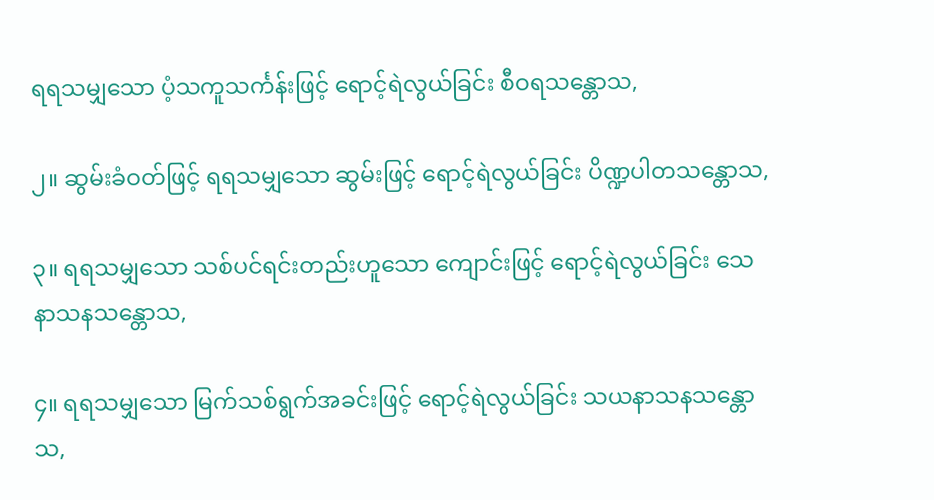ရရသမျှသော ပံ့သကူသင်္ကန်းဖြင့် ရောင့်ရဲလွယ်ခြင်း စီဝရသန္တောသ,

၂။ ဆွမ်းခံဝတ်ဖြင့် ရရသမျှသော ဆွမ်းဖြင့် ရောင့်ရဲလွယ်ခြင်း ပိဏ္ဍပါတသန္တောသ,

၃။ ရရသမျှသော သစ်ပင်ရင်းတည်းဟူသော ကျောင်းဖြင့် ရောင့်ရဲလွယ်ခြင်း သေနာသနသန္တောသ,

၄။ ရရသမျှသော မြက်သစ်ရွက်အခင်းဖြင့် ရောင့်ရဲလွယ်ခြင်း သယနာသနသန္တောသ,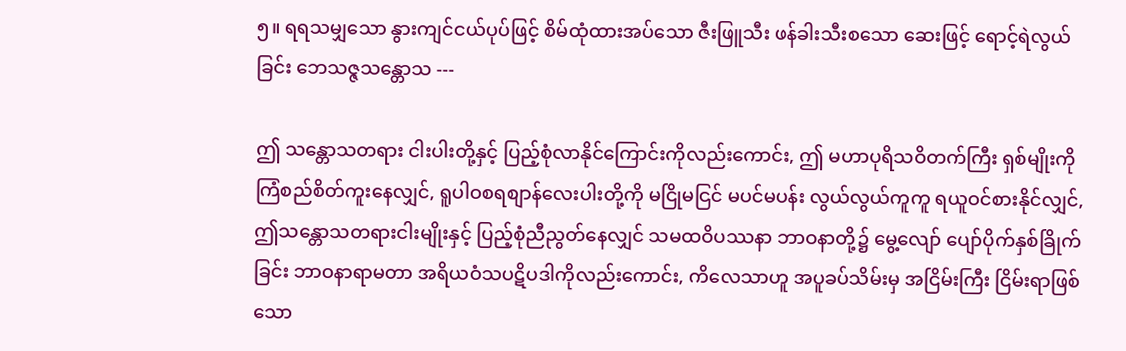၅။ ရရသမျှသော နွားကျင်ငယ်ပုပ်ဖြင့် စိမ်ထုံထားအပ်သော ဇီးဖြူသီး ဖန်ခါးသီးစသော ဆေးဖြင့် ရောင့်ရဲလွယ်ခြင်း ဘေသဇ္ဇသန္တောသ ---

ဤ သန္တောသတရား ငါးပါးတို့နှင့် ပြည့်စုံလာနိုင်ကြောင်းကိုလည်းကောင်း, ဤ မဟာပုရိသဝိတက်ကြီး ရှစ်မျိုးကို ကြံစည်စိတ်ကူးနေလျှင်, ရူပါဝစရစျာန်လေးပါးတို့ကို မငြိုမငြင် မပင်မပန်း လွယ်လွယ်ကူကူ ရယူဝင်စားနိုင်လျှင်, ဤသန္တောသတရားငါးမျိုးနှင့် ပြည့်စုံညီညွတ်နေလျှင် သမထဝိပဿနာ ဘာဝနာတို့၌ မွေ့လျော် ပျော်ပိုက်နှစ်ခြိုက်ခြင်း ဘာဝနာရာမတာ အရိယဝံသပဋိပဒါကိုလည်းကောင်း, ကိလေသာဟူ အပူခပ်သိမ်းမှ အငြိမ်းကြီး ငြိမ်းရာဖြစ်သော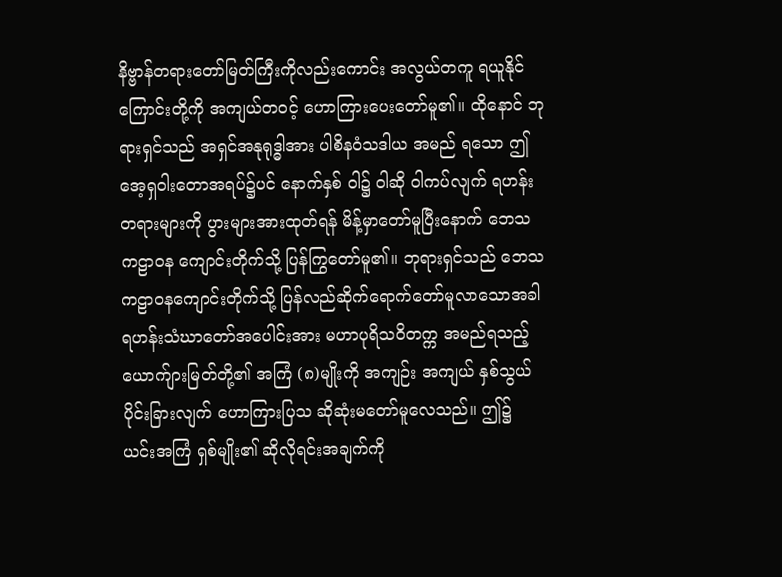နိဗ္ဗာန်တရားတော်မြတ်ကြီးကိုလည်းကောင်း အလွယ်တကူ ရယူနိုင်ကြောင်းတို့ကို အကျယ်တဝင့် ဟောကြားပေးတော်မူ၏။ ထိုနောင် ဘုရားရှင်သည် အရှင်အနုရုဒ္ဓါအား ပါစိနဝံသဒါယ အမည် ရသော ဤ အေ့ရှဝါးတောအရပ်၌ပင် နောက်နှစ် ဝါ၌ ဝါဆို ဝါကပ်လျက် ရဟန်းတရားများကို ပွားများအားထုတ်ရန် မိန့်မှာတော်မူပြီးနောက် ဘေသကဠာဝန ကျောင်းတိုက်သို့ ပြန်ကြွတော်မူ၏။ ဘုရားရှင်သည် ဘေသကဠာဝနကျောင်းတိုက်သို့ ပြန်လည်ဆိုက်ရောက်တော်မူလာသောအခါ ရဟန်းသံဃာတော်အပေါင်းအား မဟာပုရိသဝိတက္က အမည်ရသည့် ယောက်ျားမြတ်တို့၏ အကြံ (၈)မျိုးကို အကျဉ်း အကျယ် နှစ်သွယ် ပိုင်းခြားလျက် ဟောကြားပြသ ဆိုဆုံးမတော်မူလေသည်။ ဤ၌ ယင်းအကြံ ရှစ်မျိုး၏ ဆိုလိုရင်းအချက်ကို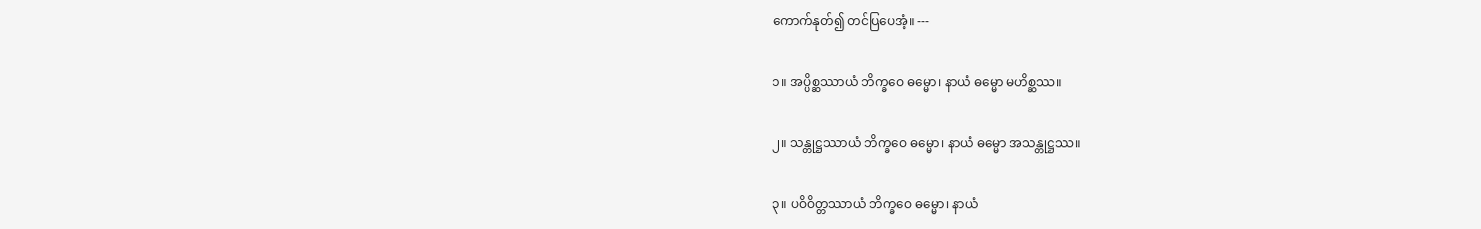ကောက်နုတ်၍ တင်ပြပေအံ့။ ---

၁။ အပ္ပိစ္ဆဿာယံ ဘိက္ခဝေ ဓမ္မော၊ နာယံ ဓမ္မော မဟိစ္ဆဿ။

၂။ သန္တုဋ္ဌဿာယံ ဘိက္ခဝေ ဓမ္မော၊ နာယံ ဓမ္မော အသန္တုဋ္ဌဿ။

၃။ ပဝိဝိတ္တဿာယံ ဘိက္ခဝေ ဓမ္မော၊ နာယံ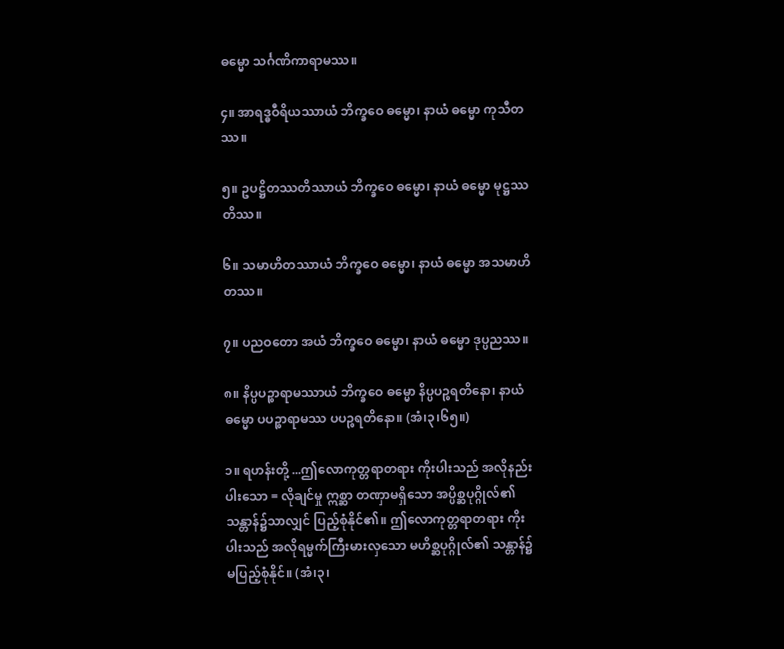ဓမ္မော သင်္ဂဏိကာရာမဿ။

၄။ အာရဒ္ဓဝီရိယဿာယံ ဘိက္ခဝေ ဓမ္မော၊ နာယံ ဓမ္မော ကုသီတဿ။

၅။ ဥပဋ္ဌိတဿတိဿာယံ ဘိက္ခဝေ ဓမ္မော၊ နာယံ ဓမ္မော မုဋ္ဌဿတိဿ။

၆။ သမာဟိတဿာယံ ဘိက္ခဝေ ဓမ္မော၊ နာယံ ဓမ္မော အသမာဟိတဿ။

၇။ ပညဝတော အယံ ဘိက္ခဝေ ဓမ္မော၊ နာယံ ဓမ္မော ဒုပ္ပညဿ။

၈။ နိပ္ပပဉ္စာရာမဿာယံ ဘိက္ခဝေ ဓမ္မော နိပ္ပပဉ္စရတိနော၊ နာယံ ဓမ္မော ပပဉ္စာရာမဿ ပပဉ္စရတိနော။ (အံ၊၃၊၆၅။)

၁။ ရဟန်းတို့ ...ဤလောကုတ္တရာတရား ကိုးပါးသည် အလိုနည်းပါးသော = လိုချင်မှု ဣစ္ဆာ တဏှာမရှိသော အပ္ပိစ္ဆပုဂ္ဂိုလ်၏ သန္တာန်၌သာလျှင် ပြည့်စုံနိုင်၏။ ဤလောကုတ္တရာတရား ကိုးပါးသည် အလိုရမ္မက်ကြီးမားလှသော မဟိစ္ဆပုဂ္ဂိုလ်၏ သန္တာန်၌ မပြည့်စုံနိုင်။ (အံ၊၃၊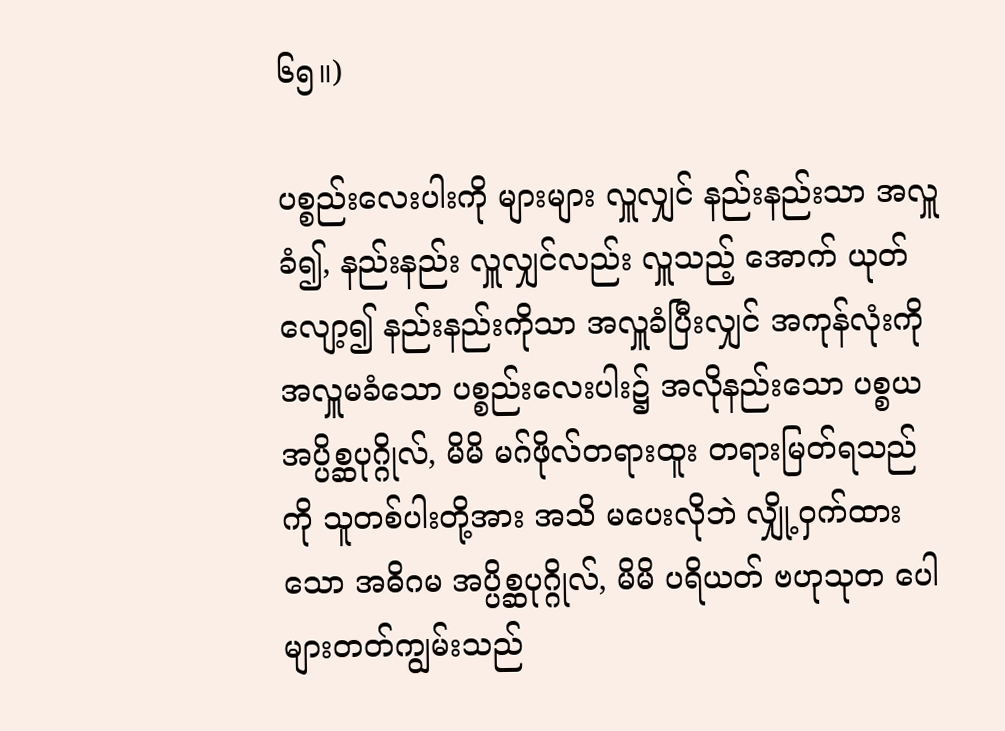၆၅။)

ပစ္စည်းလေးပါးကို များများ လှူလျှင် နည်းနည်းသာ အလှူခံ၍, နည်းနည်း လှူလျှင်လည်း လှူသည့် အောက် ယုတ်လျော့၍ နည်းနည်းကိုသာ အလှူခံပြီးလျှင် အကုန်လုံးကို အလှူမခံသော ပစ္စည်းလေးပါး၌ အလိုနည်းသော ပစ္စယ အပ္ပိစ္ဆပုဂ္ဂိုလ်, မိမိ မဂ်ဖိုလ်တရားထူး တရားမြတ်ရသည်ကို သူတစ်ပါးတို့အား အသိ မပေးလိုဘဲ လျှို့ဝှက်ထားသော အဓိဂမ အပ္ပိစ္ဆပုဂ္ဂိုလ်, မိမိ ပရိယတ် ဗဟုသုတ ပေါများတတ်ကျွမ်းသည်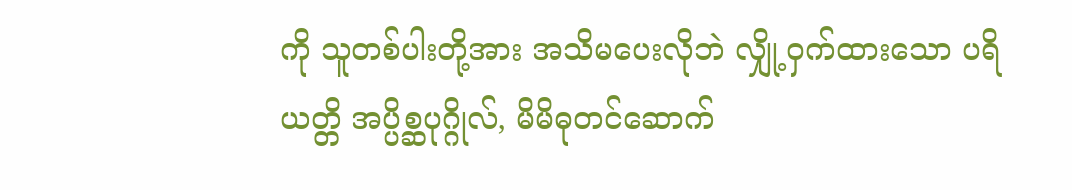ကို သူတစ်ပါးတို့အား အသိမပေးလိုဘဲ လျှို့ဝှက်ထားသော ပရိယတ္တိ အပ္ပိစ္ဆပုဂ္ဂိုလ်, မိမိဓုတင်ဆောက်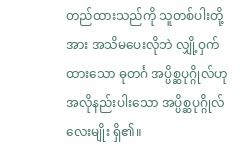တည်ထားသည်ကို သူတစ်ပါးတို့အား အသိမပေးလိုဘဲ လျှို့ဝှက်ထားသော ဓုတင်္ဂ အပ္ပိစ္ဆပုဂ္ဂိုလ်ဟု အလိုနည်းပါးသော အပ္ပိစ္ဆပုဂ္ဂိုလ် လေးမျိုး ရှိ၏။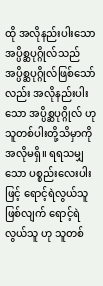ထို အလိုနည်းပါးသော အပ္ပိစ္ဆပုဂ္ဂိုလ်သည် အပ္ပိစ္ဆပုဂ္ဂိုလ်ဖြစ်သော်လည်း အလိုနည်းပါးသော အပ္ပိစ္ဆပုဂ္ဂိုလ် ဟု သူတစ်ပါးတို့သိမှာကို အလိုမရှိ။ ရရသမျှသော ပစ္စည်းလေးပါးဖြင့် ရောင့်ရဲလွယ်သူဖြစ်လျက် ရောင့်ရဲလွယ်သူ ဟု သူတစ်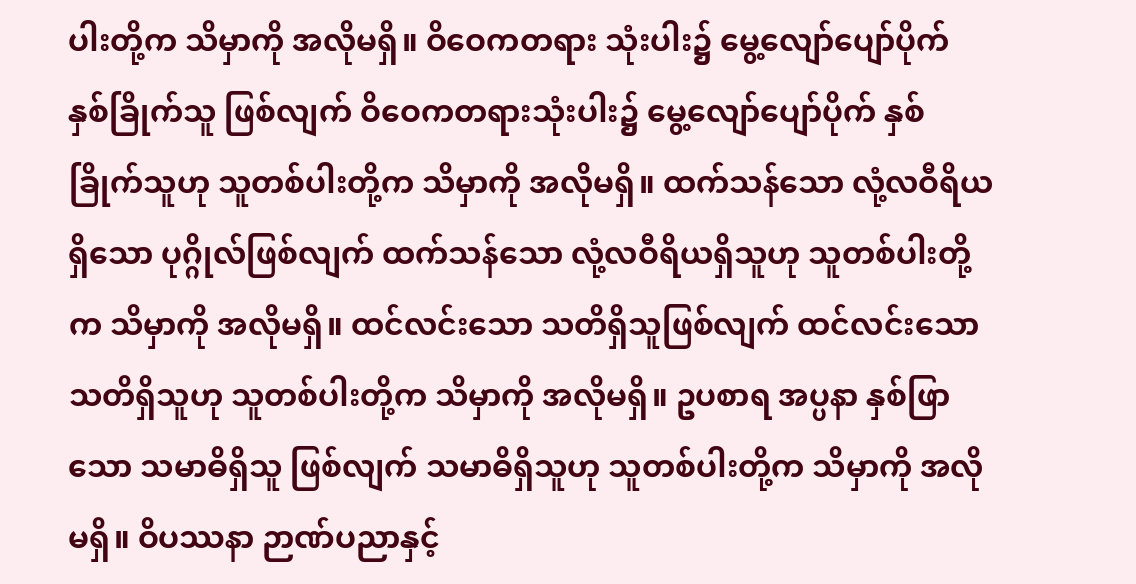ပါးတို့က သိမှာကို အလိုမရှိ။ ဝိဝေကတရား သုံးပါး၌ မွေ့လျော်ပျော်ပိုက် နှစ်ခြိုက်သူ ဖြစ်လျက် ဝိဝေကတရားသုံးပါး၌ မွေ့လျော်ပျော်ပိုက် နှစ်ခြိုက်သူဟု သူတစ်ပါးတို့က သိမှာကို အလိုမရှိ။ ထက်သန်သော လုံ့လဝီရိယရှိသော ပုဂ္ဂိုလ်ဖြစ်လျက် ထက်သန်သော လုံ့လဝီရိယရှိသူဟု သူတစ်ပါးတို့က သိမှာကို အလိုမရှိ။ ထင်လင်းသော သတိရှိသူဖြစ်လျက် ထင်လင်းသော သတိရှိသူဟု သူတစ်ပါးတို့က သိမှာကို အလိုမရှိ။ ဥပစာရ အပ္ပနာ နှစ်ဖြာသော သမာဓိရှိသူ ဖြစ်လျက် သမာဓိရှိသူဟု သူတစ်ပါးတို့က သိမှာကို အလိုမရှိ။ ဝိပဿနာ ဉာဏ်ပညာနှင့်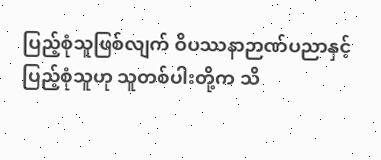ပြည့်စုံသူဖြစ်လျက် ဝိပဿနာဉာဏ်ပညာနှင့် ပြည့်စုံသူဟု သူတစ်ပါးတို့က သိ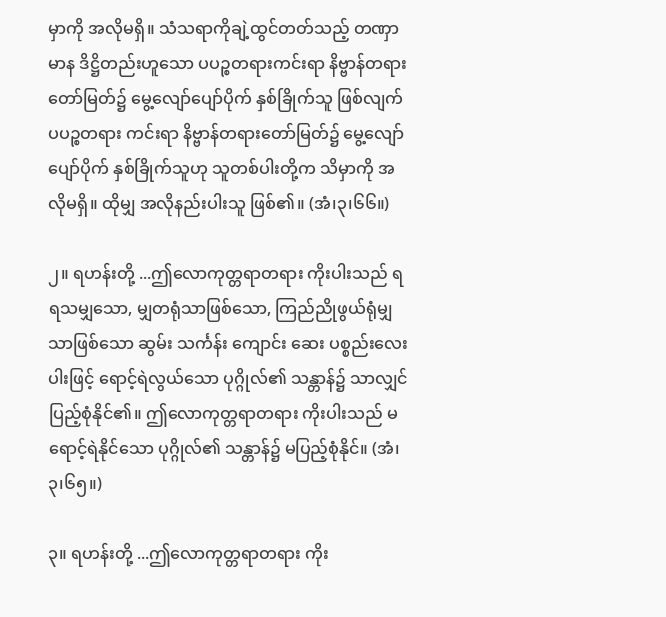မှာကို အလိုမရှိ။ သံသရာကိုချဲ့ထွင်တတ်သည့် တဏှာ မာန ဒိဋ္ဌိတည်းဟူသော ပပဉ္စတရားကင်းရာ နိဗ္ဗာန်တရားတော်မြတ်၌ မွေ့လျော်ပျော်ပိုက် နှစ်ခြိုက်သူ ဖြစ်လျက် ပပဉ္စတရား ကင်းရာ နိဗ္ဗာန်တရားတော်မြတ်၌ မွေ့လျော်ပျော်ပိုက် နှစ်ခြိုက်သူဟု သူတစ်ပါးတို့က သိမှာကို အလိုမရှိ။ ထိုမျှ အလိုနည်းပါးသူ ဖြစ်၏။ (အံ၊၃၊၆၆။)

၂။ ရဟန်းတို့ ...ဤလောကုတ္တရာတရား ကိုးပါးသည် ရရသမျှသော, မျှတရုံသာဖြစ်သော, ကြည်ညိုဖွယ်ရုံမျှသာဖြစ်သော ဆွမ်း သင်္ကန်း ကျောင်း ဆေး ပစ္စည်းလေးပါးဖြင့် ရောင့်ရဲလွယ်သော ပုဂ္ဂိုလ်၏ သန္တာန်၌ သာလျှင် ပြည့်စုံနိုင်၏။ ဤလောကုတ္တရာတရား ကိုးပါးသည် မရောင့်ရဲနိုင်သော ပုဂ္ဂိုလ်၏ သန္တာန်၌ မပြည့်စုံနိုင်။ (အံ၊၃၊၆၅။)

၃။ ရဟန်းတို့ ...ဤလောကုတ္တရာတရား ကိုး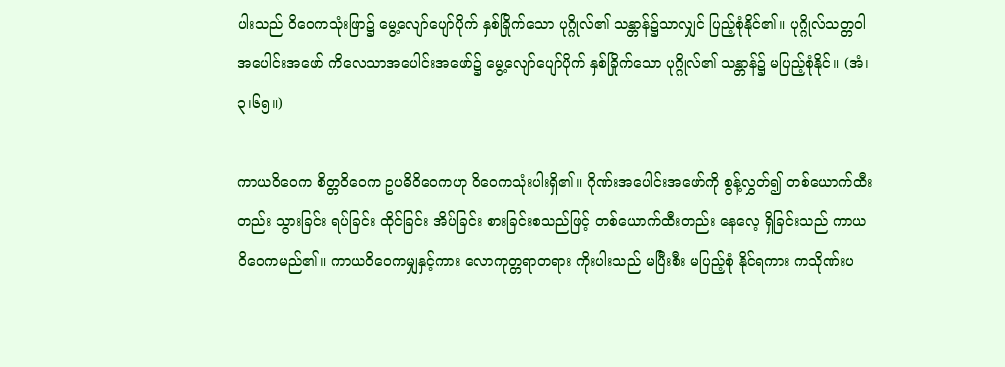ပါးသည် ဝိဝေကသုံးဖြာ၌ မွေ့လျော်ပျော်ပိုက် နှစ်ခြိုက်သော ပုဂ္ဂိုလ်၏ သန္တာန်၌သာလျှင် ပြည့်စုံနိုင်၏။ ပုဂ္ဂိုလ်သတ္တဝါအပေါင်းအဖော် ကိလေသာအပေါင်းအဖော်၌ မွေ့လျော်ပျော်ပိုက် နှစ်ခြိုက်သော ပုဂ္ဂိုလ်၏ သန္တာန်၌ မပြည့်စုံနိုင်။ (အံ၊၃၊၆၅။)

ကာယဝိဝေက စိတ္တဝိဝေက ဥပဓိဝိဝေကဟု ဝိဝေကသုံးပါးရှိ၏။ ဂိုဏ်းအပေါင်းအဖော်ကို စွန့်လွှတ်၍ တစ်ယောက်ထီးတည်း သွားခြင်း ရပ်ခြင်း ထိုင်ခြင်း အိပ်ခြင်း စားခြင်းစသည်ဖြင့် တစ်ယောက်ထီးတည်း နေလေ့ ရှိခြင်းသည် ကာယဝိဝေကမည်၏။ ကာယဝိဝေကမျှနှင့်ကား လောကုတ္တရာတရား ကိုးပါးသည် မပြီးစီး မပြည့်စုံ နိုင်ရကား ကသိုဏ်းပ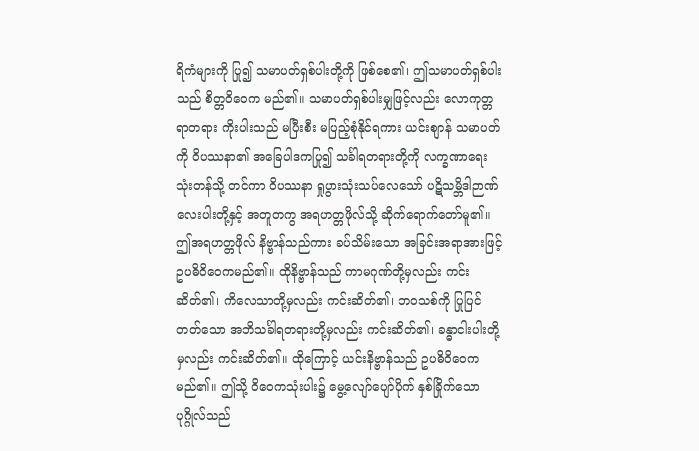ရိကံများကို ပြု၍ သမာပတ်ရှစ်ပါးတို့ကို ဖြစ်စေ၏၊ ဤသမာပတ်ရှစ်ပါးသည် စိတ္တဝိဝေက မည်၏။ သမာပတ်ရှစ်ပါးမျှဖြင့်လည်း လောကုတ္တရာတရား ကိုးပါးသည် မပြီးစီး မပြည့်စုံနိုင်ရကား ယင်းစျာန် သမာပတ်ကို ဝိပဿနာ၏ အခြေပါဒကပြု၍ သင်္ခါရတရားတို့ကို လက္ခဏာရေးသုံးတန်သို့ တင်ကာ ဝိပဿနာ ရှုပွားသုံးသပ်လေသော် ပဋိသမ္ဘိဒါဉာဏ်လေးပါးတို့နှင့် အတူတကွ အရဟတ္တဖိုလ်သို့ ဆိုက်ရောက်တော်မူ၏။ ဤအရဟတ္တဖိုလ် နိဗ္ဗာန်သည်ကား ခပ်သိမ်းသော အခြင်းအရာအားဖြင့် ဥပဓိဝိဝေကမည်၏။ ထိုနိဗ္ဗာန်သည် ကာမဂုဏ်တို့မှလည်း ကင်းဆိတ်၏၊ ကိလေသာတို့မှလည်း ကင်းဆိတ်၏၊ ဘဝသစ်ကို ပြုပြင်တတ်သော အဘိသင်္ခါရတရားတို့မှလည်း ကင်းဆိတ်၏၊ ခန္ဓာငါးပါးတို့မှလည်း ကင်းဆိတ်၏။ ထိုကြောင့် ယင်းနိဗ္ဗာန်သည် ဥပဓိဝိဝေက မည်၏။ ဤသို့ ဝိဝေကသုံးပါး၌ မွေ့လျော်ပျော်ပိုက် နှစ်ခြိုက်သော ပုဂ္ဂိုလ်သည်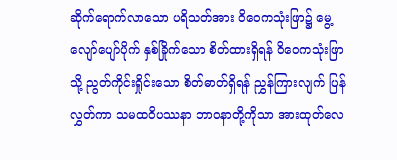ဆိုက်ရောက်လာသော ပရိသတ်အား ဝိဝေကသုံးဖြာ၌ မွေ့လျော်ပျော်ပိုက် နှစ်ခြိုက်သော စိတ်ထားရှိရန် ဝိဝေကသုံးဖြာသို့ ညွတ်ကိုင်းရှိုင်းသော စိတ်ဓာတ်ရှိရန် ညွှန်ကြားလျက် ပြန်လွှတ်ကာ သမထဝိပဿနာ ဘာဝနာတို့ကိုသာ အားထုတ်လေ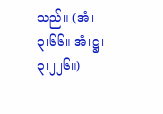သည်။ (အံ၊၃၊၆၆။ အံ၊ဋ္ဌ၊၃၊၂၂၆။)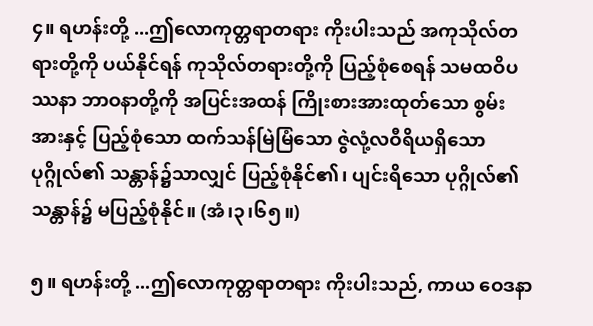၄။ ရဟန်းတို့ ...ဤလောကုတ္တရာတရား ကိုးပါးသည် အကုသိုလ်တရားတို့ကို ပယ်နိုင်ရန် ကုသိုလ်တရားတို့ကို ပြည့်စုံစေရန် သမထဝိပဿနာ ဘာဝနာတို့ကို အပြင်းအထန် ကြိုးစားအားထုတ်သော စွမ်းအားနှင့် ပြည့်စုံသော ထက်သန်မြဲမြံသော ဇွဲလုံ့လဝီရိယရှိသော ပုဂ္ဂိုလ်၏ သန္တာန်၌သာလျှင် ပြည့်စုံနိုင်၏၊ ပျင်းရိသော ပုဂ္ဂိုလ်၏ သန္တာန်၌ မပြည့်စုံနိုင်။ (အံ၊၃၊၆၅။)

၅။ ရဟန်းတို့ ...ဤလောကုတ္တရာတရား ကိုးပါးသည်, ကာယ ဝေဒနာ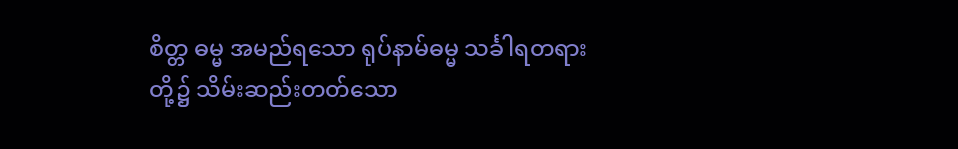စိတ္တ ဓမ္မ အမည်ရသော ရုပ်နာမ်ဓမ္မ သင်္ခါရတရားတို့၌ သိမ်းဆည်းတတ်သော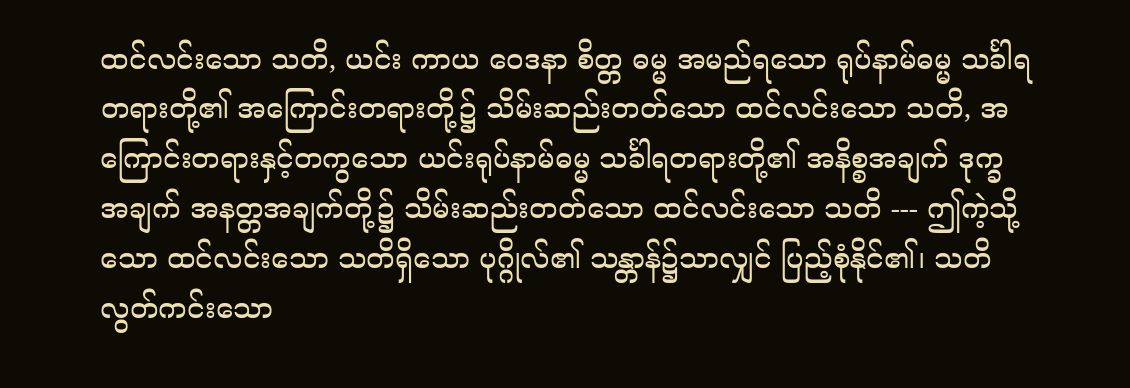ထင်လင်းသော သတိ, ယင်း ကာယ ဝေဒနာ စိတ္တ ဓမ္မ အမည်ရသော ရုပ်နာမ်ဓမ္မ သင်္ခါရတရားတို့၏ အကြောင်းတရားတို့၌ သိမ်းဆည်းတတ်သော ထင်လင်းသော သတိ, အကြောင်းတရားနှင့်တကွသော ယင်းရုပ်နာမ်ဓမ္မ သင်္ခါရတရားတို့၏ အနိစ္စအချက် ဒုက္ခအချက် အနတ္တအချက်တို့၌ သိမ်းဆည်းတတ်သော ထင်လင်းသော သတိ --- ဤကဲ့သို့သော ထင်လင်းသော သတိရှိသော ပုဂ္ဂိုလ်၏ သန္တာန်၌သာလျှင် ပြည့်စုံနိုင်၏၊ သတိ လွတ်ကင်းသော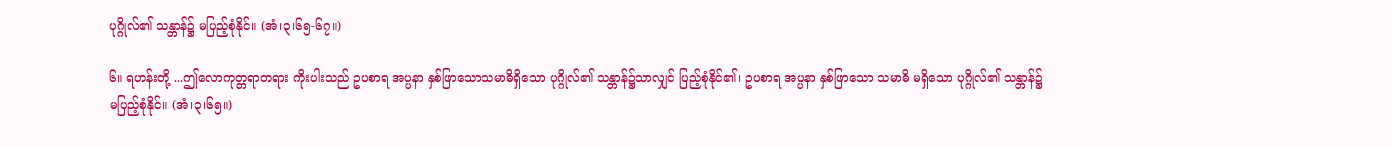ပုဂ္ဂိုလ်၏ သန္တာန်၌ မပြည့်စုံနိုင်။ (အံ၊၃၊၆၅-၆၇။)

၆။ ရဟန်းတို့ ...ဤလောကုတ္တရာတရား ကိုးပါးသည် ဥပစာရ အပ္ပနာ နှစ်ဖြာသောသမာဓိရှိသော ပုဂ္ဂိုလ်၏ သန္တာန်၌သာလျှင် ပြည့်စုံနိုင်၏၊ ဥပစာရ အပ္ပနာ နှစ်ဖြာသော သမာဓိ မရှိသော ပုဂ္ဂိုလ်၏ သန္တာန်၌ မပြည့်စုံနိုင်။ (အံ၊၃၊၆၅။)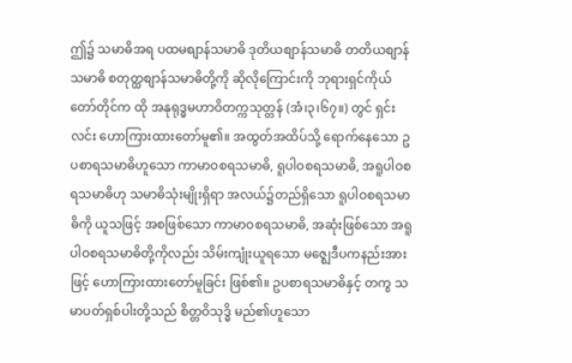ဤ၌ သမာဓိအရ ပထမစျာန်သမာဓိ ဒုတိယစျာန်သမာဓိ တတိယစျာန်သမာဓိ စတုတ္ထစျာန်သမာဓိတို့ကို ဆိုလိုကြောင်းကို ဘုရားရှင်ကိုယ်တော်တိုင်က ထို အနုရုဒ္ဓမဟာဝိတက္ကသုတ္တန် (အံ၊၃၊၆၇။) တွင် ရှင်းလင်း ဟောကြားထားတော်မူ၏။ အထွတ်အထိပ်သို့ ရောက်နေသော ဥပစာရသမာဓိဟူသော ကာမာဝစရသမာဓိ, ရူပါဝစရသမာဓိ, အရူပါဝစရသမာဓိဟု သမာဓိသုံးမျိုးရှိရာ အလယ်၌တည်ရှိသော ရူပါဝစရသမာဓိကို ယူသဖြင့် အစဖြစ်သော ကာမာဝစရသမာဓိ, အဆုံးဖြစ်သော အရူပါဝစရသမာဓိတို့ကိုလည်း သိမ်းကျုံးယူရသော မဇ္ဈေဒီပကနည်းအားဖြင့် ဟောကြားထားတော်မူခြင်း ဖြစ်၏။ ဥပစာရသမာဓိနှင့် တကွ သမာပတ်ရှစ်ပါးတို့သည် စိတ္တဝိသုဒ္ဓိ မည်၏ဟူသော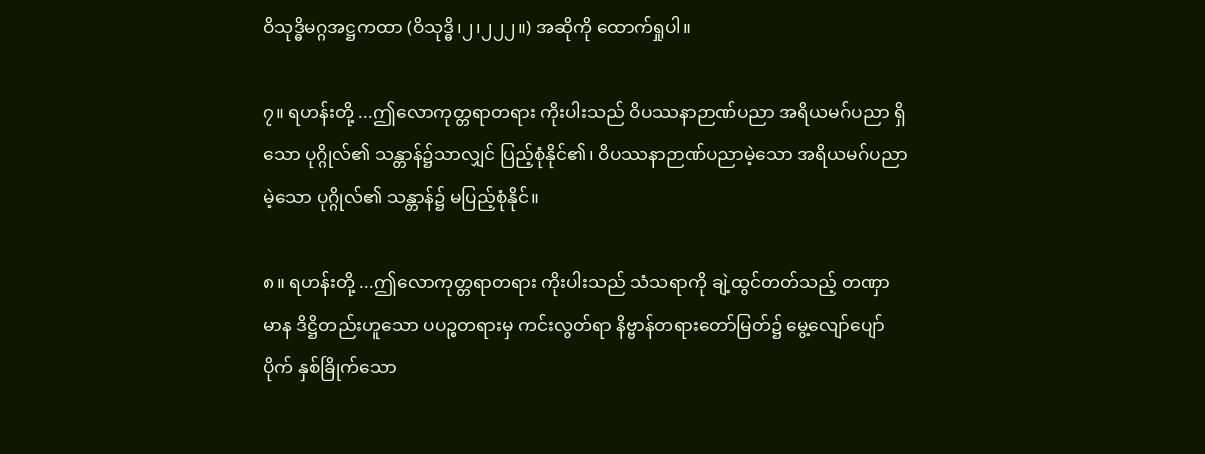ဝိသုဒ္ဓိမဂ္ဂအဋ္ဌကထာ (ဝိသုဒ္ဓိ၊၂၊၂၂၂။) အဆိုကို ထောက်ရှုပါ။

၇။ ရဟန်းတို့ ...ဤလောကုတ္တရာတရား ကိုးပါးသည် ဝိပဿနာဉာဏ်ပညာ အရိယမဂ်ပညာ ရှိသော ပုဂ္ဂိုလ်၏ သန္တာန်၌သာလျှင် ပြည့်စုံနိုင်၏၊ ဝိပဿနာဉာဏ်ပညာမဲ့သော အရိယမဂ်ပညာမဲ့သော ပုဂ္ဂိုလ်၏ သန္တာန်၌ မပြည့်စုံနိုင်။

၈။ ရဟန်းတို့ ...ဤလောကုတ္တရာတရား ကိုးပါးသည် သံသရာကို ချဲ့ထွင်တတ်သည့် တဏှာ မာန ဒိဋ္ဌိတည်းဟူသော ပပဉ္စတရားမှ ကင်းလွတ်ရာ နိဗ္ဗာန်တရားတော်မြတ်၌ မွေ့လျော်ပျော်ပိုက် နှစ်ခြိုက်သော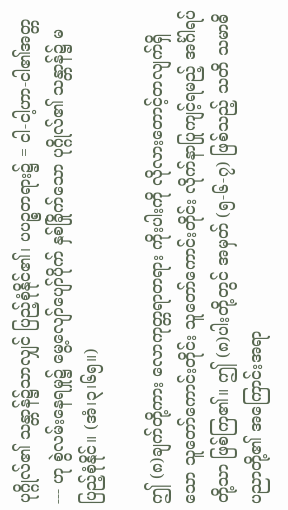ပုဂ္ဂိုလ်၏ သန္တာန်၌သာလျှင် ပြည့်စုံနိုင်၏၊ ပပဉ္စတရား၌ = ငါ-ငါ့ဟာ-ငါ၏အတ္တ --- ဟု စွဲလမ်းနေရမှု၌ မွေ့လျော်ပျော်ပိုက် နှစ်ခြိုက်သော ပုဂ္ဂိုလ်၏ သန္တာန်၌ မပြည့်စုံနိုင်။ (အံ၊၃၊၆၅။)

ဤ (၈)ချက်တို့ကား လောကုတ္တရာတရား ကိုးပါးကို လိုလားတောင့်တလျက်ရှိသော သူတော်ကောင်းတိုင်း သူတော်ကောင်းတိုင်း လိုက်နာပြုကျင့်ရမည့် အင်္ဂါရပ်တို့သာ ဖြစ်ကြ၏။ ဤ (၈)ပါးတို့တွင် အမှတ် (၅-၆-၇) ဖြစ်သည့် သတိ သမာဓိ ပညာတို့၏ အကြောင်းအရာ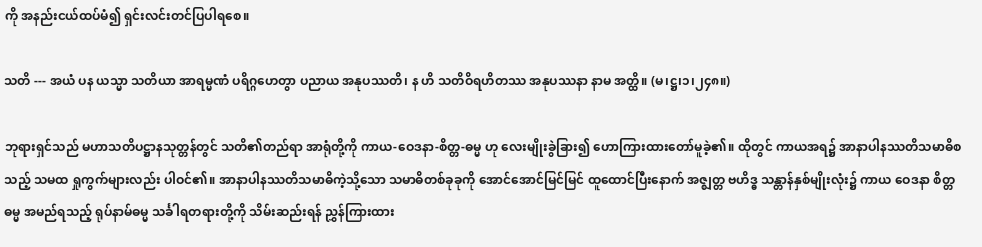ကို အနည်းငယ်ထပ်မံ၍ ရှင်းလင်းတင်ပြပါရစေ။

သတိ --- အယံ ပန ယသ္မာ သတိယာ အာရမ္မဏံ ပရိဂ္ဂဟေတွာ ပညာယ အနုပဿတိ၊ န ဟိ သတိဝိရဟိတဿ အနုပဿနာ နာမ အတ္ထိ။ (မ၊ဋ္ဌ၊၁၊၂၄၈။)

ဘုရားရှင်သည် မဟာသတိပဋ္ဌာနသုတ္တန်တွင် သတိ၏တည်ရာ အာရုံတို့ကို ကာယ-ဝေဒနာ-စိတ္တ-ဓမ္မ ဟု လေးမျိုးခွဲခြား၍ ဟောကြားထားတော်မူခဲ့၏။ ထိုတွင် ကာယအရ၌ အာနာပါနဿတိသမာဓိစသည့် သမထ ရှုကွက်များလည်း ပါဝင်၏။ အာနာပါနဿတိသမာဓိကဲ့သို့သော သမာဓိတစ်ခုခုကို အောင်အောင်မြင်မြင် ထူထောင်ပြီးနောက် အဇ္ဈတ္တ ဗဟိဒ္ဓ သန္တာန်နှစ်မျိုးလုံး၌ ကာယ ဝေဒနာ စိတ္တ ဓမ္မ အမည်ရသည့် ရုပ်နာမ်ဓမ္မ သင်္ခါရတရားတို့ကို သိမ်းဆည်းရန် ညွှန်ကြားထား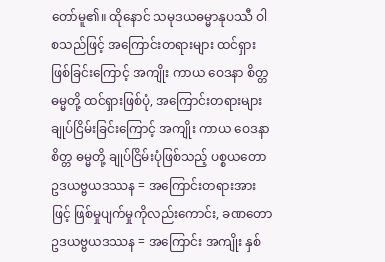တော်မူ၏။ ထိုနောင် သမုဒယဓမ္မာနုပဿီ ဝါ စသည်ဖြင့် အကြောင်းတရားများ ထင်ရှားဖြစ်ခြင်းကြောင့် အကျိုး ကာယ ဝေဒနာ စိတ္တ ဓမ္မတို့ ထင်ရှားဖြစ်ပုံ, အကြောင်းတရားများ ချုပ်ငြိမ်းခြင်းကြောင့် အကျိုး ကာယ ဝေဒနာ စိတ္တ ဓမ္မတို့ ချုပ်ငြိမ်းပုံဖြစ်သည့် ပစ္စယတော ဥဒယဗ္ဗယဒဿန = အကြောင်းတရားအားဖြင့် ဖြစ်မှုပျက်မှုကိုလည်းကောင်း, ခဏတော ဥဒယဗ္ဗယဒဿန = အကြောင်း အကျိုး နှစ်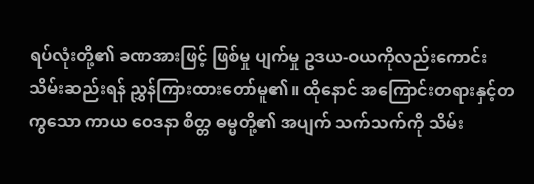ရပ်လုံးတို့၏ ခဏအားဖြင့် ဖြစ်မှု ပျက်မှု ဥဒယ-ဝယကိုလည်းကောင်း သိမ်းဆည်းရန် ညွှန်ကြားထားတော်မူ၏။ ထိုနောင် အကြောင်းတရားနှင့်တကွသော ကာယ ဝေဒနာ စိတ္တ ဓမ္မတို့၏ အပျက် သက်သက်ကို သိမ်း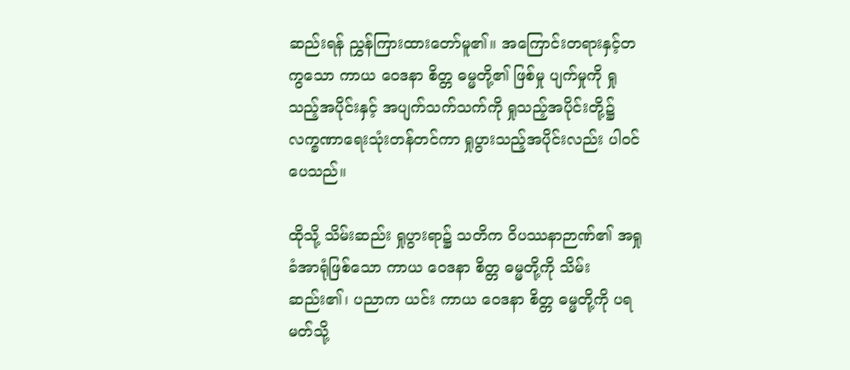ဆည်းရန် ညွှန်ကြားထားတော်မူ၏။ အကြောင်းတရားနှင့်တကွသော ကာယ ဝေဒနာ စိတ္တ ဓမ္မတို့၏ ဖြစ်မှု ပျက်မှုကို ရှုသည့်အပိုင်းနှင့် အပျက်သက်သက်ကို ရှုသည့်အပိုင်းတို့၌ လက္ခဏာရေးသုံးတန်တင်ကာ ရှုပွားသည့်အပိုင်းလည်း ပါဝင်ပေသည်။

ထိုသို့ သိမ်းဆည်း ရှုပွားရာ၌ သတိက ဝိပဿနာဉာဏ်၏ အရှုခံအာရုံဖြစ်သော ကာယ ဝေဒနာ စိတ္တ ဓမ္မတို့ကို သိမ်းဆည်း၏၊ ပညာက ယင်း ကာယ ဝေဒနာ စိတ္တ ဓမ္မတို့ကို ပရမတ်သို့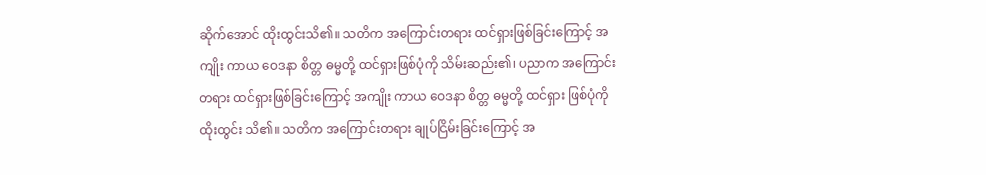ဆိုက်အောင် ထိုးထွင်းသိ၏။ သတိက အကြောင်းတရား ထင်ရှားဖြစ်ခြင်းကြောင့် အကျိုး ကာယ ဝေဒနာ စိတ္တ ဓမ္မတို့ ထင်ရှားဖြစ်ပုံကို သိမ်းဆည်း၏၊ ပညာက အကြောင်းတရား ထင်ရှားဖြစ်ခြင်းကြောင့် အကျိုး ကာယ ဝေဒနာ စိတ္တ ဓမ္မတို့ ထင်ရှား ဖြစ်ပုံကို ထိုးထွင်း သိ၏။ သတိက အကြောင်းတရား ချုပ်ငြိမ်းခြင်းကြောင့် အ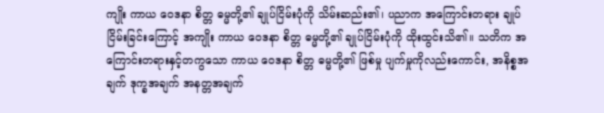ကျိုး ကာယ ဝေဒနာ စိတ္တ ဓမ္မတို့၏ ချုပ်ငြိမ်းပုံကို သိမ်းဆည်း၏၊ ပညာက အကြောင်းတရား ချုပ်ငြိမ်းခြင်းကြောင့် အကျိုး ကာယ ဝေဒနာ စိတ္တ ဓမ္မတို့၏ ချုပ်ငြိမ်းပုံကို ထိုးထွင်းသိ၏။ သတိက အကြောင်းတရားနှင့်တကွသော ကာယ ဝေဒနာ စိတ္တ ဓမ္မတို့၏ ဖြစ်မှု ပျက်မှုကိုလည်းကောင်း, အနိစ္စအချက် ဒုက္ခအချက် အနတ္တအချက်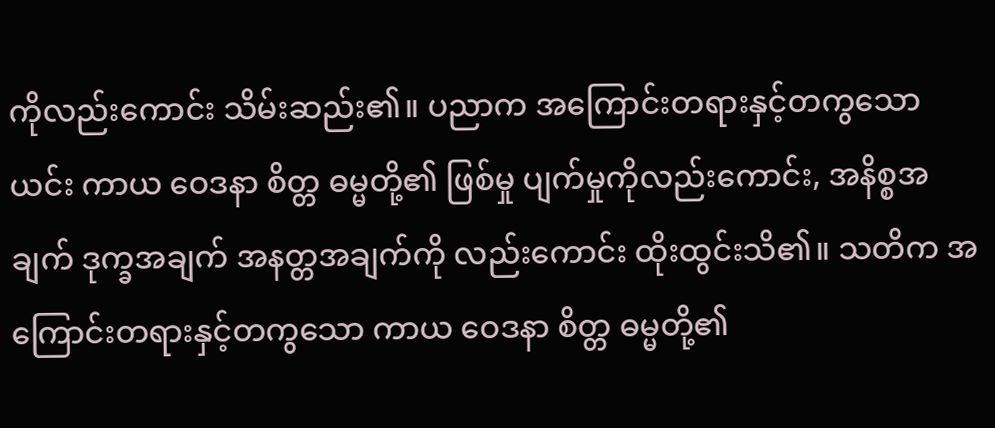ကိုလည်းကောင်း သိမ်းဆည်း၏။ ပညာက အကြောင်းတရားနှင့်တကွသော ယင်း ကာယ ဝေဒနာ စိတ္တ ဓမ္မတို့၏ ဖြစ်မှု ပျက်မှုကိုလည်းကောင်း, အနိစ္စအချက် ဒုက္ခအချက် အနတ္တအချက်ကို လည်းကောင်း ထိုးထွင်းသိ၏။ သတိက အကြောင်းတရားနှင့်တကွသော ကာယ ဝေဒနာ စိတ္တ ဓမ္မတို့၏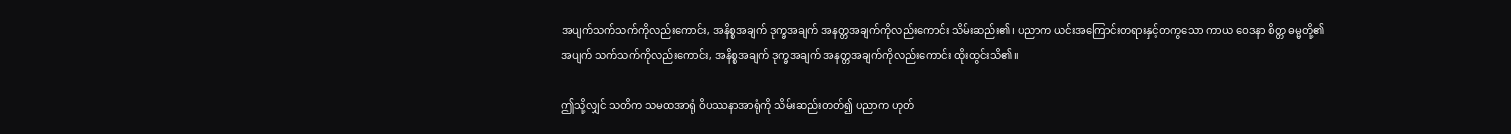အပျက်သက်သက်ကိုလည်းကောင်း, အနိစ္စအချက် ဒုက္ခအချက် အနတ္တအချက်ကိုလည်းကောင်း သိမ်းဆည်း၏၊ ပညာက ယင်းအကြောင်းတရားနှင့်တကွသော ကာယ ဝေဒနာ စိတ္တ ဓမ္မတို့၏ အပျက် သက်သက်ကိုလည်းကောင်း, အနိစ္စအချက် ဒုက္ခအချက် အနတ္တအချက်ကိုလည်းကောင်း ထိုးထွင်းသိ၏။

ဤသို့လျှင် သတိက သမထအာရုံ ဝိပဿနာအာရုံကို သိမ်းဆည်းတတ်၍ ပညာက ဟုတ်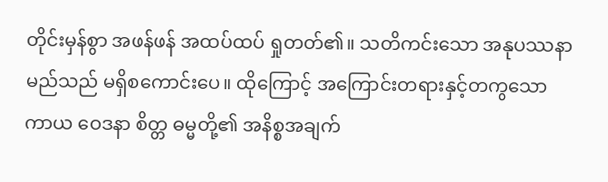တိုင်းမှန်စွာ အဖန်ဖန် အထပ်ထပ် ရှုတတ်၏။ သတိကင်းသော အနုပဿနာ မည်သည် မရှိစကောင်းပေ။ ထိုကြောင့် အကြောင်းတရားနှင့်တကွသော ကာယ ဝေဒနာ စိတ္တ ဓမ္မတို့၏ အနိစ္စအချက်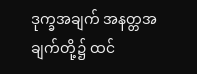ဒုက္ခအချက် အနတ္တအချက်တို့၌ ထင်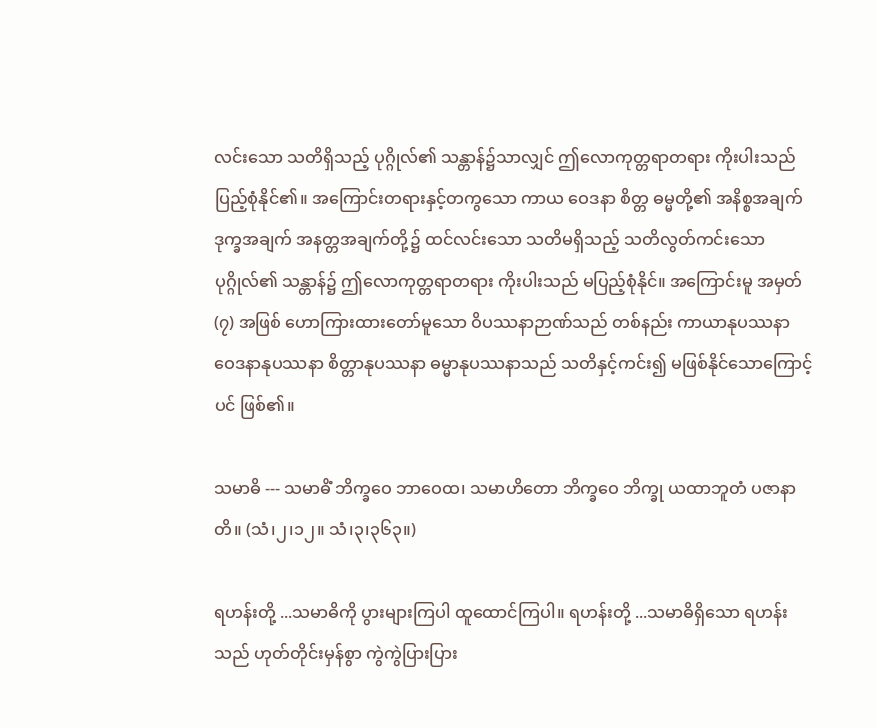လင်းသော သတိရှိသည့် ပုဂ္ဂိုလ်၏ သန္တာန်၌သာလျှင် ဤလောကုတ္တရာတရား ကိုးပါးသည် ပြည့်စုံနိုင်၏။ အကြောင်းတရားနှင့်တကွသော ကာယ ဝေဒနာ စိတ္တ ဓမ္မတို့၏ အနိစ္စအချက် ဒုက္ခအချက် အနတ္တအချက်တို့၌ ထင်လင်းသော သတိမရှိသည့် သတိလွတ်ကင်းသော ပုဂ္ဂိုလ်၏ သန္တာန်၌ ဤလောကုတ္တရာတရား ကိုးပါးသည် မပြည့်စုံနိုင်။ အကြောင်းမူ အမှတ် (၇) အဖြစ် ဟောကြားထားတော်မူသော ဝိပဿနာဉာဏ်သည် တစ်နည်း ကာယာနုပဿနာ ဝေဒနာနုပဿနာ စိတ္တာနုပဿနာ ဓမ္မာနုပဿနာသည် သတိနှင့်ကင်း၍ မဖြစ်နိုင်သောကြောင့်ပင် ဖြစ်၏။

သမာဓိ --- သမာဓိံ ဘိက္ခဝေ ဘာဝေထ၊ သမာဟိတော ဘိက္ခဝေ ဘိက္ခု ယထာဘူတံ ပဇာနာတိ။ (သံ၊၂၊၁၂။ သံ၊၃၊၃၆၃။)

ရဟန်းတို့ ...သမာဓိကို ပွားများကြပါ ထူထောင်ကြပါ။ ရဟန်းတို့ ...သမာဓိရှိသော ရဟန်းသည် ဟုတ်တိုင်းမှန်စွာ ကွဲကွဲပြားပြား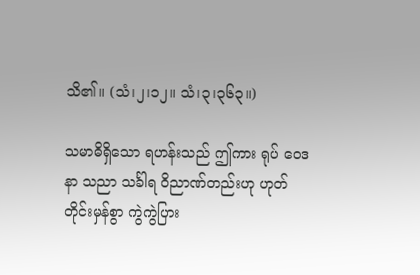သိ၏။ (သံ၊၂၊၁၂။ သံ၊၃၊၃၆၃။)

သမာဓိရှိသော ရဟန်းသည် ဤကား ရုပ် ဝေဒနာ သညာ သင်္ခါရ ဝိညာဏ်တည်းဟု ဟုတ်တိုင်းမှန်စွာ ကွဲကွဲပြား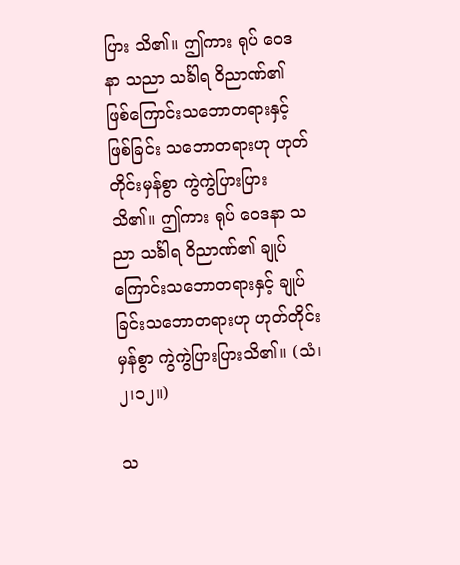ပြား သိ၏။ ဤကား ရုပ် ဝေဒနာ သညာ သင်္ခါရ ဝိညာဏ်၏ ဖြစ်ကြောင်းသဘောတရားနှင့် ဖြစ်ခြင်း သဘောတရားဟု ဟုတ်တိုင်းမှန်စွာ ကွဲကွဲပြားပြား သိ၏။ ဤကား ရုပ် ဝေဒနာ သညာ သင်္ခါရ ဝိညာဏ်၏ ချုပ်ကြောင်းသဘောတရားနှင့် ချုပ်ခြင်းသဘောတရားဟု ဟုတ်တိုင်းမှန်စွာ ကွဲကွဲပြားပြားသိ၏။ (သံ၊၂၊၁၂။)

သ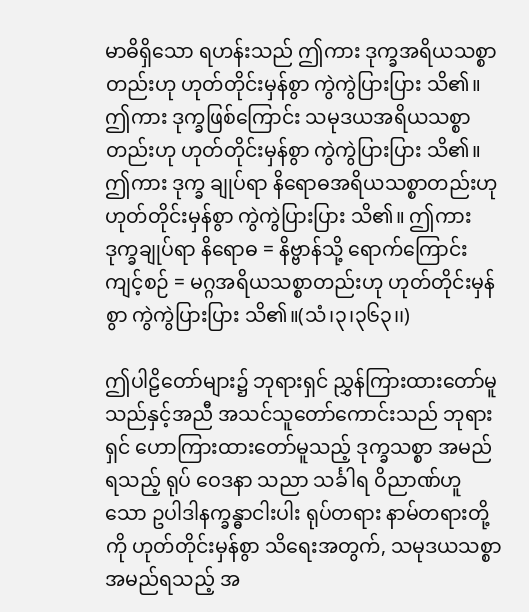မာဓိရှိသော ရဟန်းသည် ဤကား ဒုက္ခအရိယသစ္စာတည်းဟု ဟုတ်တိုင်းမှန်စွာ ကွဲကွဲပြားပြား သိ၏။ ဤကား ဒုက္ခဖြစ်ကြောင်း သမုဒယအရိယသစ္စာတည်းဟု ဟုတ်တိုင်းမှန်စွာ ကွဲကွဲပြားပြား သိ၏။ ဤကား ဒုက္ခ ချုပ်ရာ နိရောဓအရိယသစ္စာတည်းဟု ဟုတ်တိုင်းမှန်စွာ ကွဲကွဲပြားပြား သိ၏။ ဤကား ဒုက္ခချုပ်ရာ နိရောဓ = နိဗ္ဗာန်သို့ ရောက်ကြောင်းကျင့်စဉ် = မဂ္ဂအရိယသစ္စာတည်းဟု ဟုတ်တိုင်းမှန်စွာ ကွဲကွဲပြားပြား သိ၏။(သံ၊၃၊၃၆၃၊၊)

ဤပါဠိတော်များ၌ ဘုရားရှင် ညွှန်ကြားထားတော်မူသည်နှင့်အညီ အသင်သူတော်ကောင်းသည် ဘုရားရှင် ဟောကြားထားတော်မူသည့် ဒုက္ခသစ္စာ အမည်ရသည့် ရုပ် ဝေဒနာ သညာ သင်္ခါရ ဝိညာဏ်ဟူသော ဥပါဒါနက္ခန္ဓာငါးပါး ရုပ်တရား နာမ်တရားတို့ကို ဟုတ်တိုင်းမှန်စွာ သိရေးအတွက်, သမုဒယသစ္စာ အမည်ရသည့် အ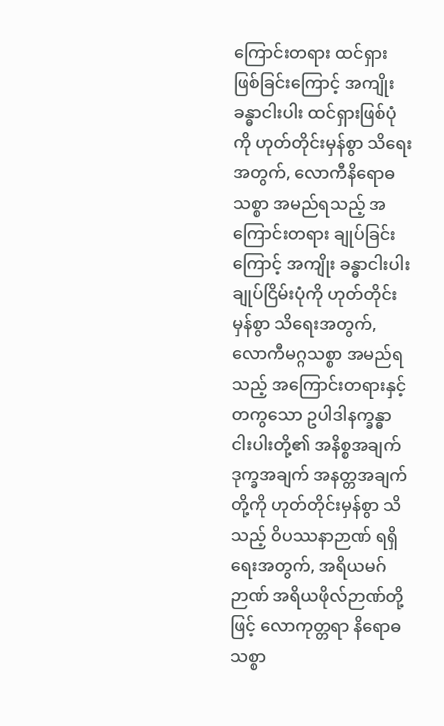ကြောင်းတရား ထင်ရှားဖြစ်ခြင်းကြောင့် အကျိုးခန္ဓာငါးပါး ထင်ရှားဖြစ်ပုံကို ဟုတ်တိုင်းမှန်စွာ သိရေးအတွက်, လောကီနိရောဓသစ္စာ အမည်ရသည့် အကြောင်းတရား ချုပ်ခြင်းကြောင့် အကျိုး ခန္ဓာငါးပါး ချုပ်ငြိမ်းပုံကို ဟုတ်တိုင်းမှန်စွာ သိရေးအတွက်, လောကီမဂ္ဂသစ္စာ အမည်ရသည့် အကြောင်းတရားနှင့်တကွသော ဥပါဒါနက္ခန္ဓာ ငါးပါးတို့၏ အနိစ္စအချက် ဒုက္ခအချက် အနတ္တအချက်တို့ကို ဟုတ်တိုင်းမှန်စွာ သိသည့် ဝိပဿနာဉာဏ် ရရှိရေးအတွက်, အရိယမဂ်ဉာဏ် အရိယဖိုလ်ဉာဏ်တို့ဖြင့် လောကုတ္တရာ နိရောဓသစ္စာ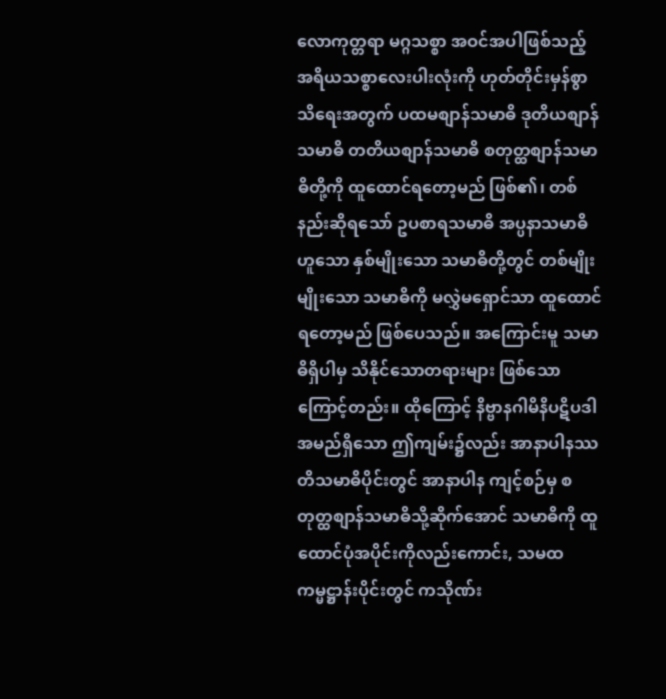လောကုတ္တရာ မဂ္ဂသစ္စာ အဝင်အပါဖြစ်သည့် အရိယသစ္စာလေးပါးလုံးကို ဟုတ်တိုင်းမှန်စွာ သိရေးအတွက် ပထမစျာန်သမာဓိ ဒုတိယစျာန်သမာဓိ တတိယစျာန်သမာဓိ စတုတ္ထစျာန်သမာဓိတို့ကို ထူထောင်ရတော့မည် ဖြစ်၏၊ တစ်နည်းဆိုရသော် ဥပစာရသမာဓိ အပ္ပနာသမာဓိဟူသော နှစ်မျိုးသော သမာဓိတို့တွင် တစ်မျိုးမျိုးသော သမာဓိကို မလွှဲမရှောင်သာ ထူထောင်ရတော့မည် ဖြစ်ပေသည်။ အကြောင်းမူ သမာဓိရှိပါမှ သိနိုင်သောတရားများ ဖြစ်သောကြောင့်တည်း။ ထိုကြောင့် နိဗ္ဗာနဂါမိနိပဋိပဒါအမည်ရှိသော ဤကျမ်း၌လည်း အာနာပါနဿတိသမာဓိပိုင်းတွင် အာနာပါန ကျင့်စဉ်မှ စတုတ္ထစျာန်သမာဓိသို့ဆိုက်အောင် သမာဓိကို ထူထောင်ပုံအပိုင်းကိုလည်းကောင်း, သမထကမ္မဋ္ဌာန်းပိုင်းတွင် ကသိုဏ်း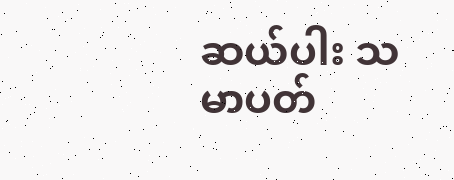ဆယ်ပါး သမာပတ်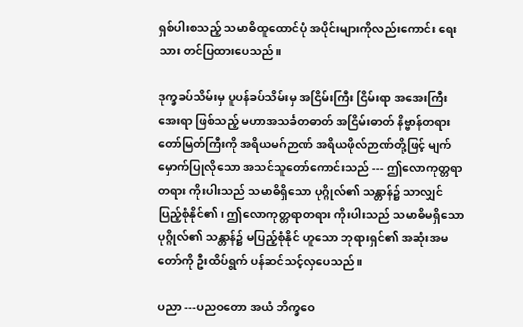ရှစ်ပါးစသည့် သမာဓိထူထောင်ပုံ အပိုင်းများကိုလည်းကောင်း ရေးသား တင်ပြထားပေသည်။

ဒုက္ခခပ်သိမ်းမှ ပူပန်ခပ်သိမ်းမှ အငြိမ်းကြီး ငြိမ်းရာ အအေးကြီး အေးရာ ဖြစ်သည့် မဟာအသင်္ခတဓာတ် အငြိမ်းဓာတ် နိဗ္ဗာန်တရားတော်မြတ်ကြီးကို အရိယမဂ်ဉာဏ် အရိယဖိုလ်ဉာဏ်တို့ဖြင့် မျက်မှောက်ပြုလိုသော အသင်သူတော်ကောင်းသည် --- ဤလောကုတ္တရာတရား ကိုးပါးသည် သမာဓိရှိသော ပုဂ္ဂိုလ်၏ သန္တာန်၌ သာလျှင် ပြည့်စုံနိုင်၏၊ ဤလောကုတ္တရာတရား ကိုးပါးသည် သမာဓိမရှိသော ပုဂ္ဂိုလ်၏ သန္တာန်၌ မပြည့်စုံနိုင် ဟူသော ဘုရားရှင်၏ အဆုံးအမတော်ကို ဦးထိပ်ရွက် ပန်ဆင်သင့်လှပေသည်။

ပညာ ---ပညဝတော အယံ ဘိက္ခဝေ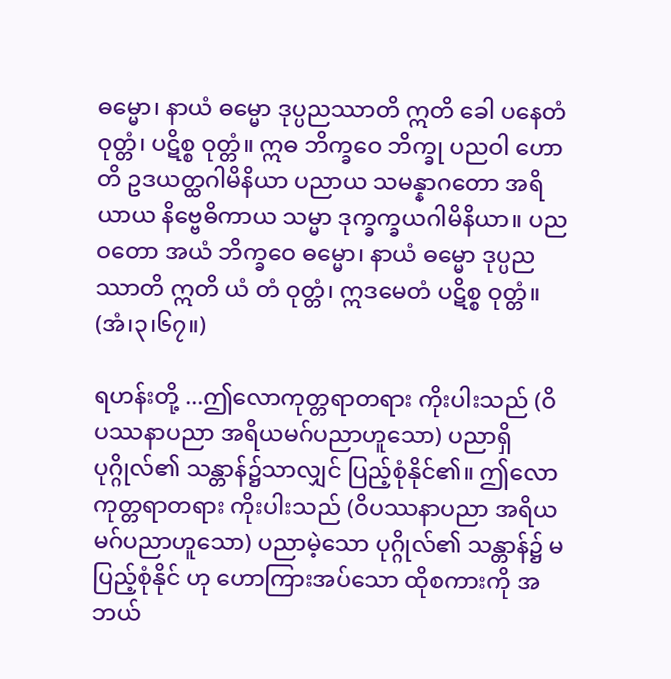ဓမ္မော၊ နာယံ ဓမ္မော ဒုပ္ပညဿာတိ ဣတိ ခေါ ပနေတံ ဝုတ္တံ၊ ပဋိစ္စ ဝုတ္တံ။ ဣဓ ဘိက္ခဝေ ဘိက္ခု ပညဝါ ဟောတိ ဥဒယတ္ထဂါမိနိယာ ပညာယ သမန္နာဂတော အရိယာယ နိဗ္ဗေဓိကာယ သမ္မာ ဒုက္ခက္ခယဂါမိနိယာ။ ပညဝတော အယံ ဘိက္ခဝေ ဓမ္မော၊ နာယံ ဓမ္မော ဒုပ္ပညဿာတိ ဣတိ ယံ တံ ဝုတ္တံ၊ ဣဒမေတံ ပဋိစ္စ ဝုတ္တံ။ (အံ၊၃၊၆၇။)

ရဟန်းတို့ ...ဤလောကုတ္တရာတရား ကိုးပါးသည် (ဝိပဿနာပညာ အရိယမဂ်ပညာဟူသော) ပညာရှိ ပုဂ္ဂိုလ်၏ သန္တာန်၌သာလျှင် ပြည့်စုံနိုင်၏။ ဤလောကုတ္တရာတရား ကိုးပါးသည် (ဝိပဿနာပညာ အရိယမဂ်ပညာဟူသော) ပညာမဲ့သော ပုဂ္ဂိုလ်၏ သန္တာန်၌ မပြည့်စုံနိုင် ဟု ဟောကြားအပ်သော ထိုစကားကို အဘယ်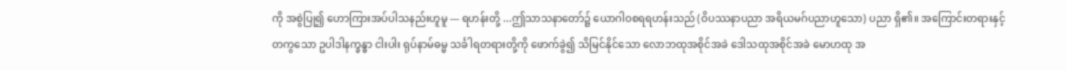ကို အစွဲပြု၍ ဟောကြားအပ်ပါသနည်းဟူမူ --- ရဟန်းတို့ ...ဤသာသနာတော်၌ ယောဂါဝစရရဟန်းသည် (ဝိပဿနာပညာ အရိယမဂ်ပညာဟူသော) ပညာ ရှိ၏။ အကြောင်းတရားနှင့်တကွသော ဥပါဒါနက္ခန္ဓာ ငါးပါး ရုပ်နာမ်ဓမ္မ သင်္ခါရတရားတို့ကို ဖောက်ခွဲ၍ သိမြင်နိုင်သော လောဘထုအစိုင်အခဲ ဒေါသထုအစိုင်အခဲ မောဟထု အ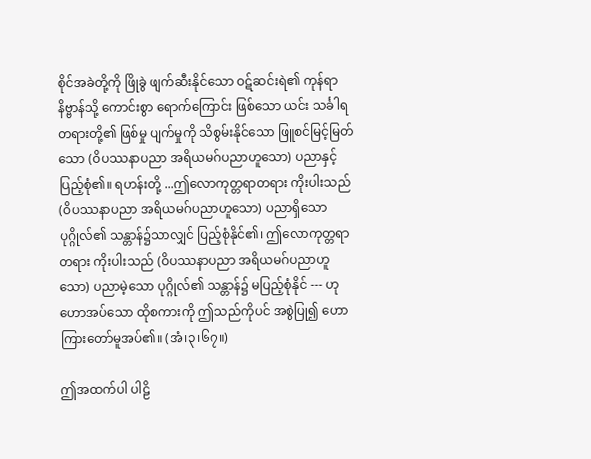စိုင်အခဲတို့ကို ဖြိုခွဲ ဖျက်ဆီးနိုင်သော ဝဋ်ဆင်းရဲ၏ ကုန်ရာ နိဗ္ဗာန်သို့ ကောင်းစွာ ရောက်ကြောင်း ဖြစ်သော ယင်း သင်္ခါရတရားတို့၏ ဖြစ်မှု ပျက်မှုကို သိစွမ်းနိုင်သော ဖြူစင်မြင့်မြတ်သော (ဝိပဿနာပညာ အရိယမဂ်ပညာဟူသော) ပညာနှင့် ပြည့်စုံ၏။ ရဟန်းတို့ ...ဤလောကုတ္တရာတရား ကိုးပါးသည် (ဝိပဿနာပညာ အရိယမဂ်ပညာဟူသော) ပညာရှိသော ပုဂ္ဂိုလ်၏ သန္တာန်၌သာလျှင် ပြည့်စုံနိုင်၏၊ ဤလောကုတ္တရာတရား ကိုးပါးသည် (ဝိပဿနာပညာ အရိယမဂ်ပညာဟူသော) ပညာမဲ့သော ပုဂ္ဂိုလ်၏ သန္တာန်၌ မပြည့်စုံနိုင် --- ဟု ဟောအပ်သော ထိုစကားကို ဤသည်ကိုပင် အစွဲပြု၍ ဟောကြားတော်မူအပ်၏။ (အံ၊၃၊၆၇။)

ဤအထက်ပါ ပါဠိ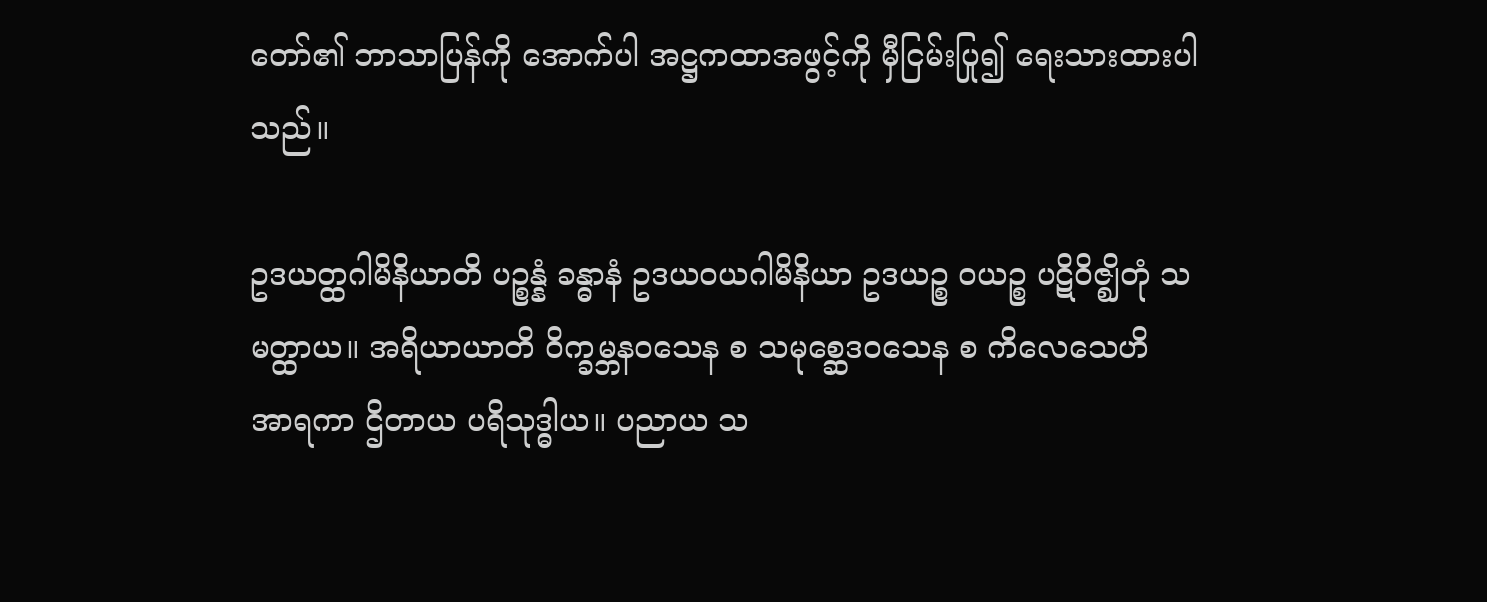တော်၏ ဘာသာပြန်ကို အောက်ပါ အဋ္ဌကထာအဖွင့်ကို မှီငြမ်းပြု၍ ရေးသားထားပါသည်။

ဥဒယတ္ထဂါမိနိယာတိ ပဉ္စန္နံ ခန္ဓာနံ ဥဒယဝယဂါမိနိယာ ဥဒယဉ္စ ဝယဉ္စ ပဋိဝိဇ္ဈိတုံ သမတ္ထာယ။ အရိယာယာတိ ဝိက္ခမ္ဘနဝသေန စ သမုစ္ဆေဒဝသေန စ ကိလေသေဟိ အာရကာ ဌိတာယ ပရိသုဒ္ဓါယ။ ပညာယ သ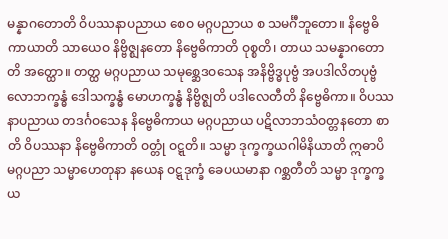မန္နာဂတောတိ ဝိပဿနာပညာယ စေဝ မဂ္ဂပညာယ စ သမင်္ဂီဘူတော။ နိဗ္ဗေဓိကာယာတိ သာယေဝ နိဗ္ဗိဇ္ဈနတော နိဗ္ဗေဓိကာတိ ဝုစ္စတိ၊ တာယ သမန္နာဂတောတိ အတ္ထော။ တတ္ထ မဂ္ဂပညာယ သမုစ္ဆေဒဝသေန အနိဗ္ဗိဒ္ဓပုဗ္ဗံ အပဒါလိတပုဗ္ဗံ လောဘက္ခန္ဓံ ဒေါသက္ခန္ဓံ မောဟက္ခန္ဓံ နိဗ္ဗိဇ္ဈတိ ပဒါလေတီတိ နိဗ္ဗေဓိကာ။ ဝိပဿနာပညာယ တဒင်္ဂဝသေန နိဗ္ဗေဓိကာယ မဂ္ဂပညာယ ပဋိလာဘသံဝတ္တနတော စာတိ ဝိပဿနာ နိဗ္ဗေဓိကာတိ ဝတ္တုံ ဝဋ္ဋတိ။ သမ္မာ ဒုက္ခက္ခယဂါမိနိယာတိ ဣဓာပိ မဂ္ဂပညာ သမ္မာဟေတုနာ နယေန ဝဋ္ဋဒုက္ခံ ခေပယမာနာ ဂစ္ဆတီတိ သမ္မာ ဒုက္ခက္ခယ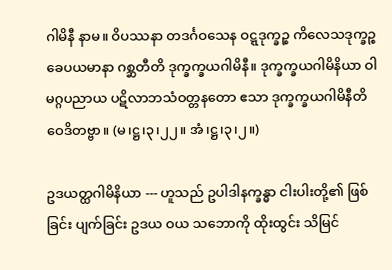ဂါမိနီ နာမ။ ဝိပဿနာ တဒင်္ဂဝသေန ဝဋ္ဋဒုက္ခဉ္စ ကိလေသဒုက္ခဉ္စ ခေပယမာနာ ဂစ္ဆတီတိ ဒုက္ခက္ခယဂါမိနီ။ ဒုက္ခက္ခယဂါမိနိယာ ဝါ မဂ္ဂပညာယ ပဋိလာဘသံဝတ္တနတော ဧသာ ဒုက္ခက္ခယဂါမိနီတိ ဝေဒိတဗ္ဗာ။ (မ၊ဋ္ဌ၊၃၊၂၂။ အံ၊ဋ္ဌ၊၃၊၂။)

ဥဒယတ္ထဂါမိနိယာ --- ဟူသည် ဥပါဒါနက္ခန္ဓာ ငါးပါးတို့၏ ဖြစ်ခြင်း ပျက်ခြင်း ဥဒယ ဝယ သဘောကို ထိုးထွင်း သိမြင်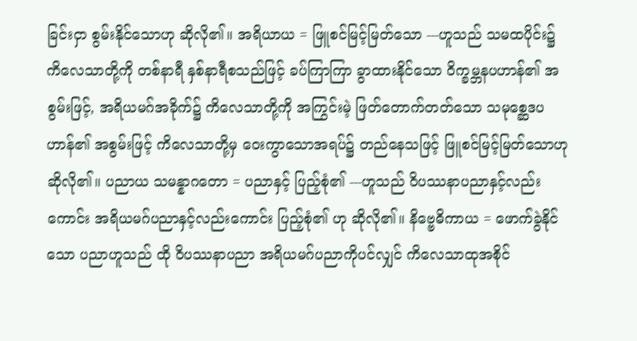ခြင်းငှာ စွမ်းနိုင်သောဟု ဆိုလို၏။ အရိယာယ = ဖြူစင်မြင့်မြတ်သော ---ဟူသည် သမထပိုင်း၌ ကိလေသာတို့ကို တစ်နာရီ နှစ်နာရီစသည်ဖြင့် ခပ်ကြာကြာ ခွာထားနိုင်သော ဝိက္ခမ္ဘနပဟာန်၏ အစွမ်းဖြင့်, အရိယမဂ်အခိုက်၌ ကိလေသာတို့ကို အကြွင်းမဲ့ ဖြတ်တောက်တတ်သော သမုစ္ဆေဒပဟာန်၏ အစွမ်းဖြင့် ကိလေသာတို့မှ ဝေးကွာသောအရပ်၌ တည်နေသဖြင့် ဖြူစင်မြင့်မြတ်သောဟု ဆိုလို၏။ ပညာယ သမန္နာဂတော = ပညာနှင့် ပြည့်စုံ၏ ---ဟူသည် ဝိပဿနာပညာနှင့်လည်းကောင်း အရိယမဂ်ပညာနှင့်လည်းကောင်း ပြည့်စုံ၏ ဟု ဆိုလို၏။ နိဗ္ဗေဓိကာယ = ဖောက်ခွဲနိုင်သော ပညာဟူသည် ထို ဝိပဿနာပညာ အရိယမဂ်ပညာကိုပင်လျှင် ကိလေသာထုအစိုင်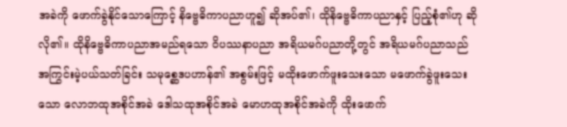အခဲကို ဖောက်ခွဲနိုင်သောကြောင့် နိဗ္ဗေဓိကာပညာဟူ၍ ဆိုအပ်၏၊ ထိုနိဗ္ဗေဓိကာပညာနှင့် ပြည့်စုံ၏ဟု ဆိုလို၏။ ထိုနိဗ္ဗေဓိကာပညာအမည်ရသော ဝိပဿနာပညာ အရိယမဂ်ပညာတို့တွင် အရိယမဂ်ပညာသည် အကြွင်းမဲ့ပယ်သတ်ခြင်း သမုစ္ဆေဒပဟာန်၏ အစွမ်းဖြင့် မထိုးဖောက်ဖူးသေးသော မဖောက်ခွဲဖူးသေးသော လောဘထုအစိုင်အခဲ ဒေါသထုအစိုင်အခဲ မောဟထုအစိုင်အခဲကို ထိုးဖောက်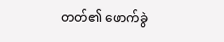တတ်၏ ဖောက်ခွဲ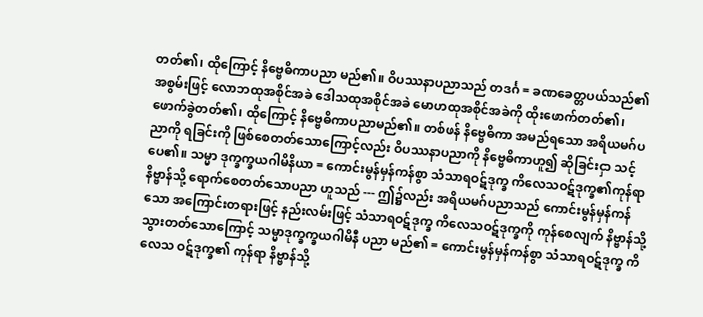တတ်၏၊ ထိုကြောင့် နိဗ္ဗေဓိကာပညာ မည်၏။ ဝိပဿနာပညာသည် တဒင်္ဂ = ခဏခေတ္တပယ်သည်၏ အစွမ်းဖြင့် လောဘထုအစိုင်အခဲ ဒေါသထုအစိုင်အခဲ မောဟထုအစိုင်အခဲကို ထိုးဖောက်တတ်၏၊ ဖောက်ခွဲတတ်၏၊ ထိုကြောင့် နိဗ္ဗေဓိကာပညာမည်၏။ တစ်ဖန် နိဗ္ဗေဓိကာ အမည်ရသော အရိယမဂ်ပညာကို ရခြင်းကို ဖြစ်စေတတ်သောကြောင့်လည်း ဝိပဿနာပညာကို နိဗ္ဗေဓိကာဟူ၍ ဆိုခြင်းငှာ သင့်ပေ၏။ သမ္မာ ဒုက္ခက္ခယဂါမိနိယာ = ကောင်းမွန်မှန်ကန်စွာ သံသာရဝဋ်ဒုက္ခ ကိလေသဝဋ်ဒုက္ခ၏ကုန်ရာ နိဗ္ဗာန်သို့ ရောက်စေတတ်သောပညာ ဟူသည် --- ဤ၌လည်း အရိယမဂ်ပညာသည် ကောင်းမွန်မှန်ကန်သော အကြောင်းတရားဖြင့် နည်းလမ်းဖြင့် သံသာရဝဋ်ဒုက္ခ ကိလေသဝဋ်ဒုက္ခကို ကုန်စေလျက် နိဗ္ဗာန်သို့ သွားတတ်သောကြောင့် သမ္မာဒုက္ခက္ခယဂါမိနီ ပညာ မည်၏ = ကောင်းမွန်မှန်ကန်စွာ သံသာရဝဋ်ဒုက္ခ ကိလေသ ဝဋ်ဒုက္ခ၏ ကုန်ရာ နိဗ္ဗာန်သို့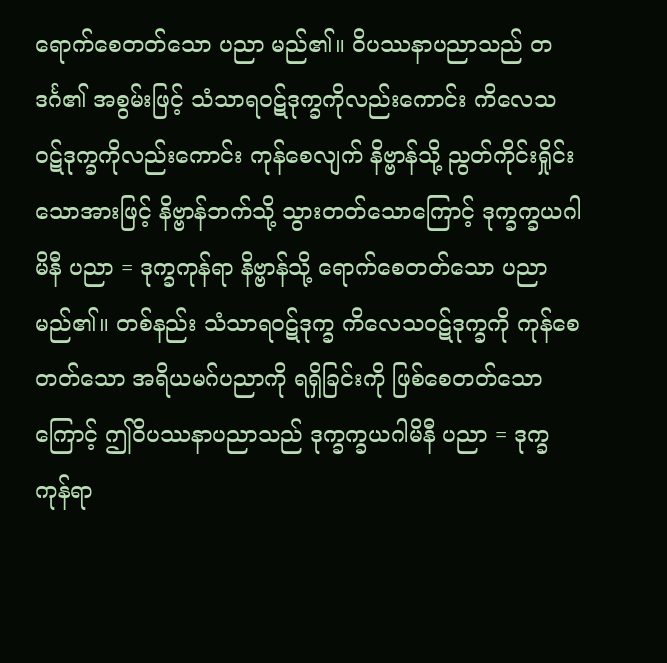ရောက်စေတတ်သော ပညာ မည်၏။ ဝိပဿနာပညာသည် တဒင်္ဂ၏ အစွမ်းဖြင့် သံသာရဝဋ်ဒုက္ခကိုလည်းကောင်း ကိလေသဝဋ်ဒုက္ခကိုလည်းကောင်း ကုန်စေလျက် နိဗ္ဗာန်သို့ ညွတ်ကိုင်းရှိုင်းသောအားဖြင့် နိဗ္ဗာန်ဘက်သို့ သွားတတ်သောကြောင့် ဒုက္ခက္ခယဂါမိနီ ပညာ = ဒုက္ခကုန်ရာ နိဗ္ဗာန်သို့ ရောက်စေတတ်သော ပညာ မည်၏။ တစ်နည်း သံသာရဝဋ်ဒုက္ခ ကိလေသဝဋ်ဒုက္ခကို ကုန်စေတတ်သော အရိယမဂ်ပညာကို ရရှိခြင်းကို ဖြစ်စေတတ်သောကြောင့် ဤဝိပဿနာပညာသည် ဒုက္ခက္ခယဂါမိနီ ပညာ = ဒုက္ခကုန်ရာ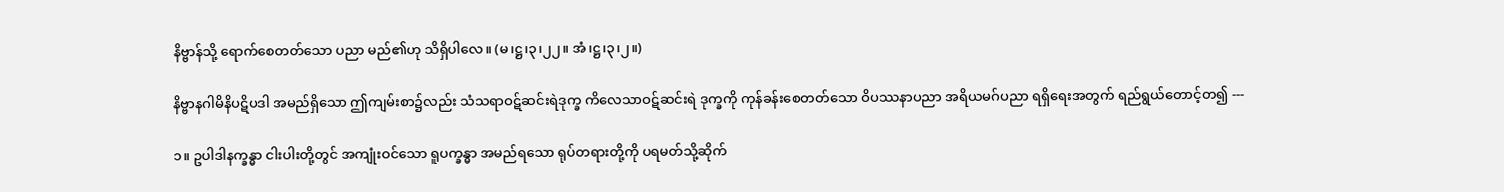နိဗ္ဗာန်သို့ ရောက်စေတတ်သော ပညာ မည်၏ဟု သိရှိပါလေ။ (မ၊ဋ္ဌ၊၃၊၂၂။ အံ၊ဋ္ဌ၊၃၊၂။)

နိဗ္ဗာနဂါမိနိပဋိပဒါ အမည်ရှိသော ဤကျမ်းစာ၌လည်း သံသရာဝဋ်ဆင်းရဲဒုက္ခ ကိလေသာဝဋ်ဆင်းရဲ ဒုက္ခကို ကုန်ခန်းစေတတ်သော ဝိပဿနာပညာ အရိယမဂ်ပညာ ရရှိရေးအတွက် ရည်ရွယ်တောင့်တ၍ ---

၁။ ဥပါဒါနက္ခန္ဓာ ငါးပါးတို့တွင် အကျုံးဝင်သော ရူပက္ခန္ဓာ အမည်ရသော ရုပ်တရားတို့ကို ပရမတ်သို့ဆိုက်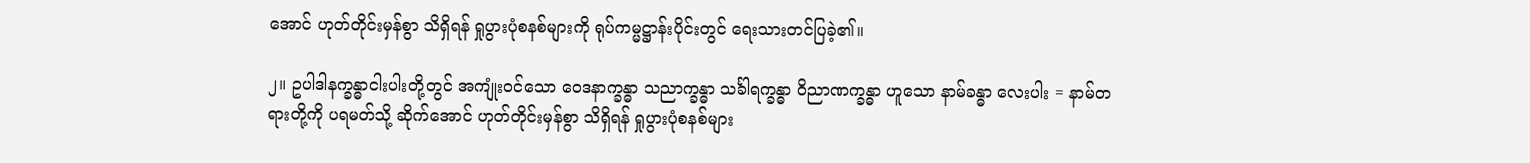အောင် ဟုတ်တိုင်းမှန်စွာ သိရှိရန် ရှုပွားပုံစနစ်များကို ရုပ်ကမ္မဋ္ဌာန်းပိုင်းတွင် ရေးသားတင်ပြခဲ့၏။

၂။ ဥပါဒါနက္ခန္ဓာငါးပါးတို့တွင် အကျုံးဝင်သော ဝေဒနာက္ခန္ဓာ သညာက္ခန္ဓာ သင်္ခါရက္ခန္ဓာ ဝိညာဏက္ခန္ဓာ ဟူသော နာမ်ခန္ဓာ လေးပါး = နာမ်တရားတို့ကို ပရမတ်သို့ ဆိုက်အောင် ဟုတ်တိုင်းမှန်စွာ သိရှိရန် ရှုပွားပုံစနစ်များ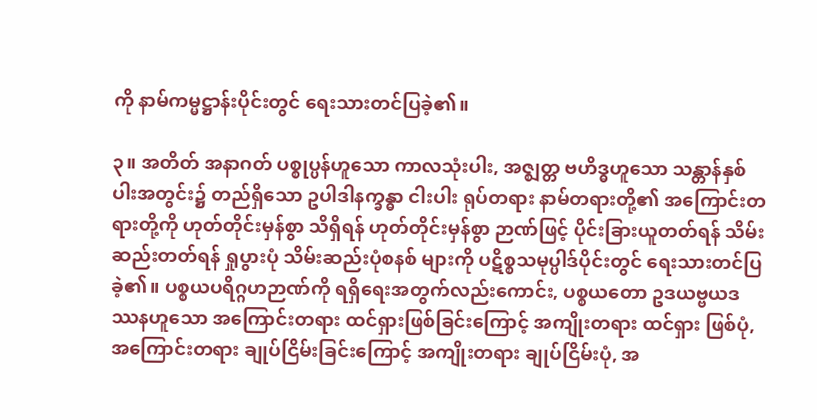ကို နာမ်ကမ္မဋ္ဌာန်းပိုင်းတွင် ရေးသားတင်ပြခဲ့၏။

၃။ အတိတ် အနာဂတ် ပစ္စုပ္ပန်ဟူသော ကာလသုံးပါး, အဇ္ဈတ္တ ဗဟိဒ္ဓဟူသော သန္တာန်နှစ်ပါးအတွင်း၌ တည်ရှိသော ဥပါဒါနက္ခန္ဓာ ငါးပါး ရုပ်တရား နာမ်တရားတို့၏ အကြောင်းတရားတို့ကို ဟုတ်တိုင်းမှန်စွာ သိရှိရန် ဟုတ်တိုင်းမှန်စွာ ဉာဏ်ဖြင့် ပိုင်းခြားယူတတ်ရန် သိမ်းဆည်းတတ်ရန် ရှုပွားပုံ သိမ်းဆည်းပုံစနစ် များကို ပဋိစ္စသမုပ္ပါဒ်ပိုင်းတွင် ရေးသားတင်ပြခဲ့၏။ ပစ္စယပရိဂ္ဂဟဉာဏ်ကို ရရှိရေးအတွက်လည်းကောင်း, ပစ္စယတော ဥဒယဗ္ဗယဒဿနဟူသော အကြောင်းတရား ထင်ရှားဖြစ်ခြင်းကြောင့် အကျိုးတရား ထင်ရှား ဖြစ်ပုံ, အကြောင်းတရား ချုပ်ငြိမ်းခြင်းကြောင့် အကျိုးတရား ချုပ်ငြိမ်းပုံ, အ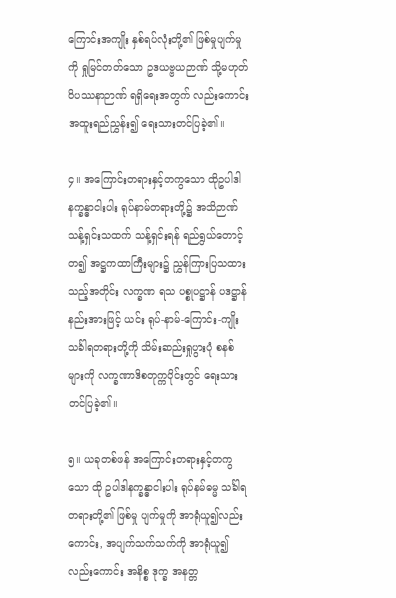ကြောင်းအကျိုး နှစ်ရပ်လုံးတို့၏ ဖြစ်မှုပျက်မှုကို ရှုမြင်တတ်သော ဥဒယဗ္ဗယဉာဏ် သို့မဟုတ် ဝိပဿနာဉာဏ် ရရှိရေးအတွက် လည်းကောင်း အထူးရည်ညွှန်း၍ ရေးသားတင်ပြခဲ့၏။

၄။ အကြောင်းတရားနှင့်တကွသော ထိုဥပါဒါနက္ခန္ဓာငါးပါး ရုပ်နာမ်တရားတို့၌ အသိဉာဏ် သန့်ရှင်းသထက် သန့်ရှင်းရန် ရည်ရွယ်တောင့်တ၍ အဋ္ဌကထာကြီးများ၌ ညွှန်ကြားပြသထားသည့်အတိုင်း လက္ခဏ ရသ ပစ္စုပဋ္ဌာန် ပဒဋ္ဌာန် နည်းအားဖြင့် ယင်း ရုပ်-နာမ်-ကြောင်း-ကျိုး သင်္ခါရတရားတို့ကို သိမ်းဆည်းရှုပွားပုံ စနစ်များကို လက္ခဏာဒိစတုက္ကပိုင်းတွင် ရေးသားတင်ပြခဲ့၏။

၅။ ယခုတစ်ဖန် အကြောင်းတရားနှင့်တကွသော ထို ဥပါဒါနက္ခန္ဓာငါးပါး ရုပ်နမ်ဓမ္မ သင်္ခါရတရားတို့၏ ဖြစ်မှု ပျက်မှုကို အာရုံယူ၍လည်းကောင်း, အပျက်သက်သက်ကို အာရုံယူ၍လည်းကောင်း အနိစ္စ ဒုက္ခ အနတ္တ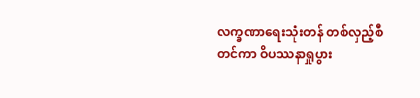လက္ခဏာရေးသုံးတန် တစ်လှည့်စီတင်ကာ ဝိပဿနာရှုပွား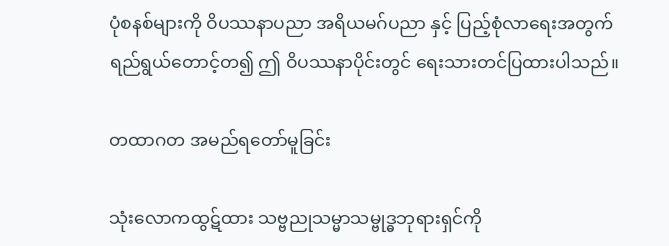ပုံစနစ်များကို ဝိပဿနာပညာ အရိယမဂ်ပညာ နှင့် ပြည့်စုံလာရေးအတွက် ရည်ရွယ်တောင့်တ၍ ဤ ဝိပဿနာပိုင်းတွင် ရေးသားတင်ပြထားပါသည်။

တထာဂတ အမည်ရတော်မူခြင်း

သုံးလောကထွဋ်ထား သဗ္ဗညုသမ္မာသမ္ဗုဒ္ဓဘုရားရှင်ကို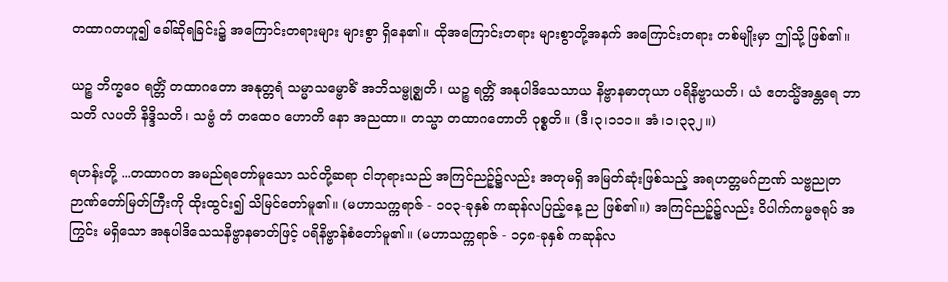တထာဂတဟူ၍ ခေါ်ဆိုရခြင်း၌ အကြောင်းတရားများ များစွာ ရှိနေ၏။ ထိုအကြောင်းတရား များစွာတို့အနက် အကြောင်းတရား တစ်မျိုးမှာ ဤသို့ ဖြစ်၏။

ယဉ္စ ဘိက္ခဝေ ရတ္တိံ တထာဂတော အနုတ္တရံ သမ္မာသမ္ဗောဓိံ အဘိသမ္ဗုဇ္ဈတိ၊ ယဉ္စ ရတ္တိံ အနုပါဒိသေသာယ နိဗ္ဗာနဓာတုယာ ပရိနိဗ္ဗာယတိ၊ ယံ ဧတသ္မိံအန္တရေ ဘာသတိ လပတိ နိဒ္ဒိသတိ၊ သဗ္ဗံ တံ တထေဝ ဟောတိ နော အညထာ။ တသ္မာ တထာဂတောတိ ဝုစ္စတိ။ (ဒီ၊၃၊၁၁၁။ အံ၊၁၊၃၃၂။)

ရဟန်းတို့ ...တထာဂတ အမည်ရတော်မူသော သင်တို့ဆရာ ငါဘုရားသည် အကြင်ညဉ့်၌လည်း အတုမရှိ အမြတ်ဆုံးဖြစ်သည့် အရဟတ္တမဂ်ဉာဏ် သဗ္ဗညုတဉာဏ်တော်မြတ်ကြီးကို ထိုးထွင်း၍ သိမြင်တော်မူ၏။ (မဟာသက္ကရာဇ် - ၁၀၃-ခုနှစ် ကဆုန်လပြည့်နေ့ ည ဖြစ်၏။) အကြင်ညဉ့်၌လည်း ဝိပါက်ကမ္မဇရုပ် အကြွင်း မရှိသော အနုပါဒိသေသနိဗ္ဗာနဓာတ်ဖြင့် ပရိနိဗ္ဗာန်စံတော်မူ၏။ (မဟာသက္ကရာဇ် - ၁၄၈-ခုနှစ် ကဆုန်လ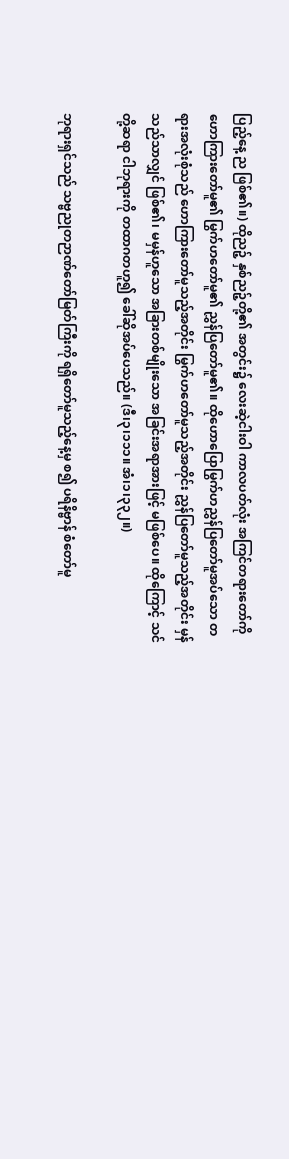ပြည့်နေ့ ည ဖြစ်၏။) ထိုညဉ့် နှစ်ညဉ့်တို့၏ အတွင်း၌ လေးဆဲ့ငါးဝါ ကာလပတ်လုံး အကြင်တရားတော်ကို ဟောကြားတော်မူ၏ မြွက်ဟတော်မူ၏ ညွှန်ပြတော်မူ၏။ ထိုဟောပြောမြွက်ဟညွှန်ပြတော်မူအပ်သော တရားအလုံးစုံသည် ဟောကြားတော်မူသည့်အတိုင်း မြွက်ဟတော်မူသည့်အတိုင်း ညွှန်ပြတော်မူသည့်အတိုင်း မှန်သည်သာလျှင် ဖြစ်၏၊ မမှန်ဟူသော အခြားတစ်မျိုးသော အခြင်းအရာအားဖြင့် မဖြစ်ပေ။ ထိုကြောင့် သင်တို့ဆရာ ငါဘုရားကို တထာဂတဟူ၍ ခေါ်ဆိုအပ်ပေသည်။ (ဒီ၊၃၊၁၁၁။ အံ၊၁၊၃၃၂။)

ဘုရားရှင်သည် သဗ္ဗညုတဉာဏ်တော်မြတ်ကြီးကို ရရှိတော်မူသည့်နေ့မှ စ၍ ပရိနိဗ္ဗာန် စံတော်မူ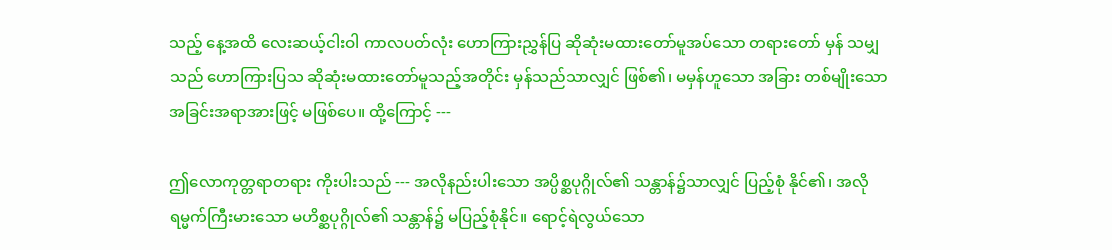သည့် နေ့အထိ လေးဆယ့်ငါးဝါ ကာလပတ်လုံး ဟောကြားညွှန်ပြ ဆိုဆုံးမထားတော်မူအပ်သော တရားတော် မှန် သမျှသည် ဟောကြားပြသ ဆိုဆုံးမထားတော်မူသည့်အတိုင်း မှန်သည်သာလျှင် ဖြစ်၏၊ မမှန်ဟူသော အခြား တစ်မျိုးသော အခြင်းအရာအားဖြင့် မဖြစ်ပေ။ ထို့ကြောင့် ---

ဤလောကုတ္တရာတရား ကိုးပါးသည် --- အလိုနည်းပါးသော အပ္ပိစ္ဆပုဂ္ဂိုလ်၏ သန္တာန်၌သာလျှင် ပြည့်စုံ နိုင်၏၊ အလိုရမ္မက်ကြီးမားသော မဟိစ္ဆပုဂ္ဂိုလ်၏ သန္တာန်၌ မပြည့်စုံနိုင်။ ရောင့်ရဲလွယ်သော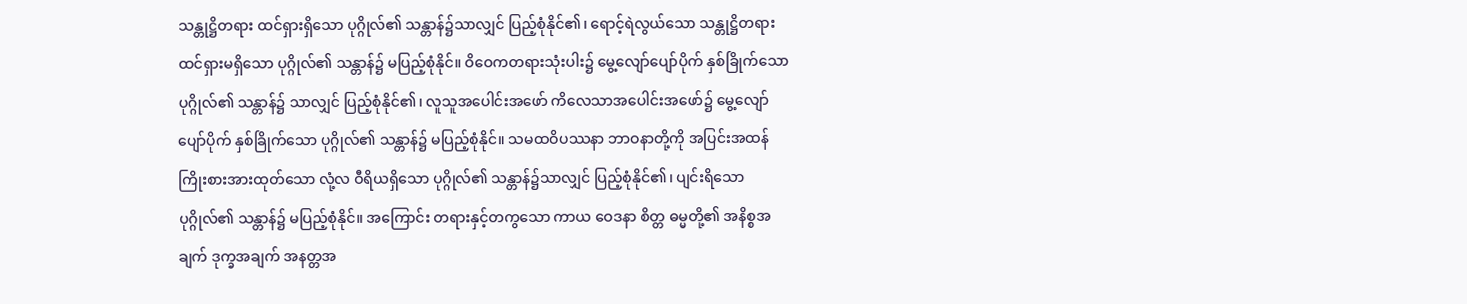သန္တုဋ္ဌိတရား ထင်ရှားရှိသော ပုဂ္ဂိုလ်၏ သန္တာန်၌သာလျှင် ပြည့်စုံနိုင်၏၊ ရောင့်ရဲလွယ်သော သန္တုဋ္ဌိတရား ထင်ရှားမရှိသော ပုဂ္ဂိုလ်၏ သန္တာန်၌ မပြည့်စုံနိုင်။ ဝိဝေကတရားသုံးပါး၌ မွေ့လျော်ပျော်ပိုက် နှစ်ခြိုက်သော ပုဂ္ဂိုလ်၏ သန္တာန်၌ သာလျှင် ပြည့်စုံနိုင်၏၊ လူသူအပေါင်းအဖော် ကိလေသာအပေါင်းအဖော်၌ မွေ့လျော်ပျော်ပိုက် နှစ်ခြိုက်သော ပုဂ္ဂိုလ်၏ သန္တာန်၌ မပြည့်စုံနိုင်။ သမထဝိပဿနာ ဘာဝနာတို့ကို အပြင်းအထန်ကြိုးစားအားထုတ်သော လုံ့လ ဝီရိယရှိသော ပုဂ္ဂိုလ်၏ သန္တာန်၌သာလျှင် ပြည့်စုံနိုင်၏၊ ပျင်းရိသော ပုဂ္ဂိုလ်၏ သန္တာန်၌ မပြည့်စုံနိုင်။ အကြောင်း တရားနှင့်တကွသော ကာယ ဝေဒနာ စိတ္တ ဓမ္မတို့၏ အနိစ္စအချက် ဒုက္ခအချက် အနတ္တအ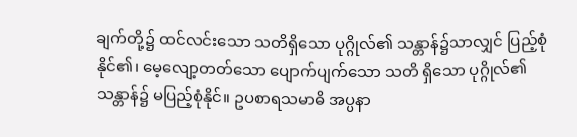ချက်တို့၌ ထင်လင်းသော သတိရှိသော ပုဂ္ဂိုလ်၏ သန္တာန်၌သာလျှင် ပြည့်စုံနိုင်၏၊ မေ့လျော့တတ်သော ပျောက်ပျက်သော သတိ ရှိသော ပုဂ္ဂိုလ်၏ သန္တာန်၌ မပြည့်စုံနိုင်။ ဥပစာရသမာဓိ အပ္ပနာ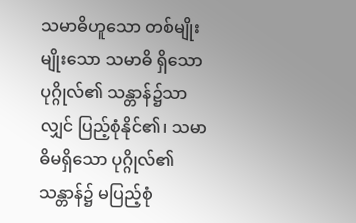သမာဓိဟူသော တစ်မျိုးမျိုးသော သမာဓိ ရှိသော ပုဂ္ဂိုလ်၏ သန္တာန်၌သာလျှင် ပြည့်စုံနိုင်၏၊ သမာဓိမရှိသော ပုဂ္ဂိုလ်၏သန္တာန်၌ မပြည့်စုံ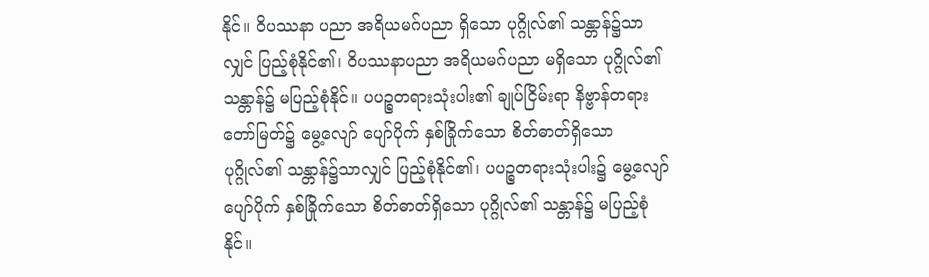နိုင်။ ဝိပဿနာ ပညာ အရိယမဂ်ပညာ ရှိသော ပုဂ္ဂိုလ်၏ သန္တာန်၌သာလျှင် ပြည့်စုံနိုင်၏၊ ဝိပဿနာပညာ အရိယမဂ်ပညာ မရှိသော ပုဂ္ဂိုလ်၏ သန္တာန်၌ မပြည့်စုံနိုင်။ ပပဉ္စတရားသုံးပါး၏ ချုပ်ငြိမ်းရာ နိဗ္ဗာန်တရားတော်မြတ်၌ မွေ့လျော် ပျော်ပိုက် နှစ်ခြိုက်သော စိတ်ဓာတ်ရှိသော ပုဂ္ဂိုလ်၏ သန္တာန်၌သာလျှင် ပြည့်စုံနိုင်၏၊ ပပဉ္စတရားသုံးပါး၌ မွေ့လျော်ပျော်ပိုက် နှစ်ခြိုက်သော စိတ်ဓာတ်ရှိသော ပုဂ္ဂိုလ်၏ သန္တာန်၌ မပြည့်စုံနိုင်။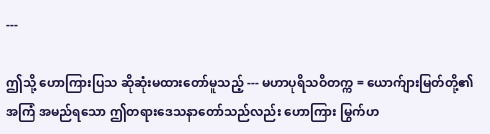---

ဤသို့ ဟောကြားပြသ ဆိုဆုံးမထားတော်မူသည့် --- မဟာပုရိသဝိတက္က = ယောက်ျားမြတ်တို့၏ အကြံ အမည်ရသော ဤတရားဒေသနာတော်သည်လည်း ဟောကြား မြွက်ဟ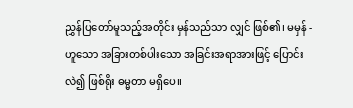ညွှန်ပြတော်မူသည့်အတိုင်း မှန်သည်သာ လျှင် ဖြစ်၏၊ မမှန် - ဟူသော အခြားတစ်ပါးသော အခြင်းအရာအားဖြင့် ပြောင်းလဲ၍ ဖြစ်ရိုး ဓမ္မတာ မရှိပေ။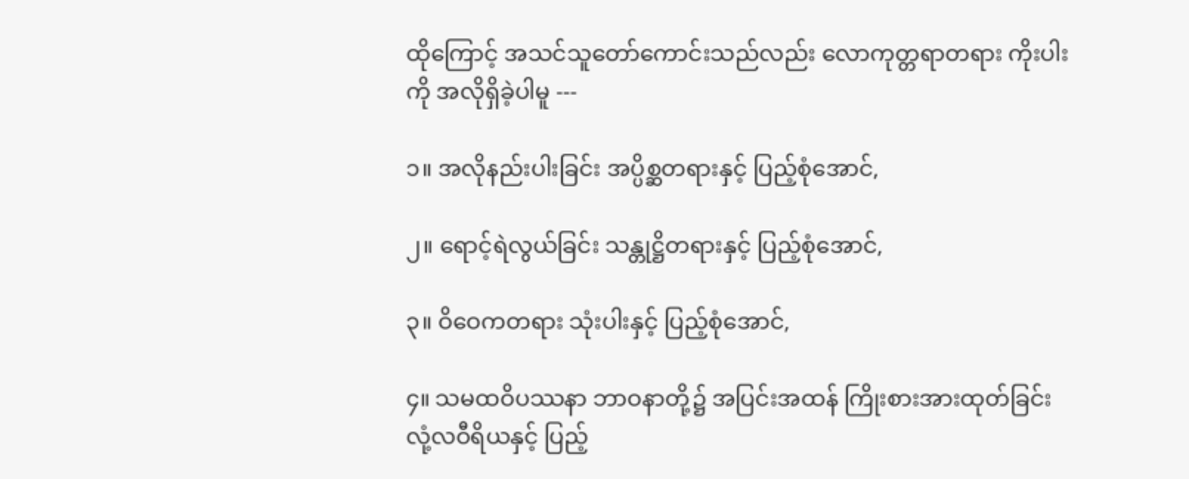ထိုကြောင့် အသင်သူတော်ကောင်းသည်လည်း လောကုတ္တရာတရား ကိုးပါးကို အလိုရှိခဲ့ပါမူ ---

၁။ အလိုနည်းပါးခြင်း အပ္ပိစ္ဆတရားနှင့် ပြည့်စုံအောင်,

၂။ ရောင့်ရဲလွယ်ခြင်း သန္တုဋ္ဌိတရားနှင့် ပြည့်စုံအောင်,

၃။ ဝိဝေကတရား သုံးပါးနှင့် ပြည့်စုံအောင်,

၄။ သမထဝိပဿနာ ဘာဝနာတို့၌ အပြင်းအထန် ကြိုးစားအားထုတ်ခြင်း လုံ့လဝီရိယနှင့် ပြည့်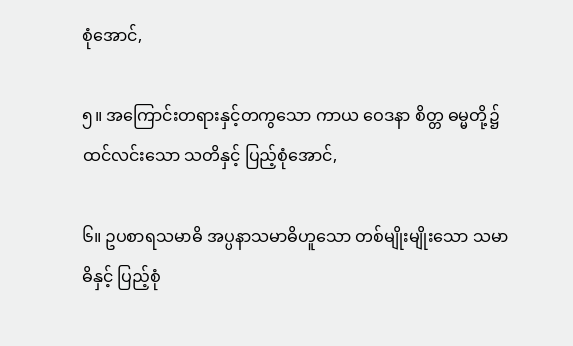စုံအောင်,

၅။ အကြောင်းတရားနှင့်တကွသော ကာယ ဝေဒနာ စိတ္တ ဓမ္မတို့၌ ထင်လင်းသော သတိနှင့် ပြည့်စုံအောင်,

၆။ ဥပစာရသမာဓိ အပ္ပနာသမာဓိဟူသော တစ်မျိုးမျိုးသော သမာဓိနှင့် ပြည့်စုံ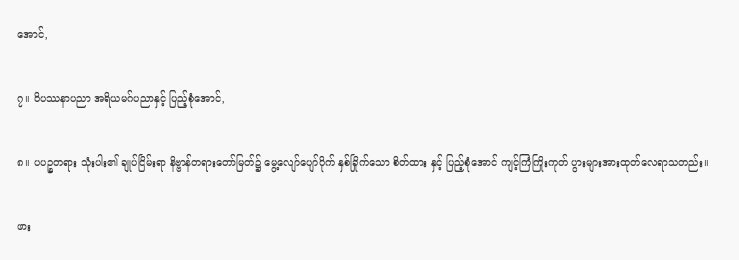အောင်,

၇။ ဝိပဿနာပညာ အရိယမဂ်ပညာနှင့် ပြည့်စုံအောင်,

၈။ ပပဉ္စတရား သုံးပါး၏ ချုပ်ငြိမ်းရာ နိဗ္ဗာန်တရားတော်မြတ်၌ မွေ့လျော်ပျော်ပိုက် နှစ်ခြိုက်သော စိတ်ထား နှင့် ပြည့်စုံအောင် ကျင့်ကြံကြိုးကုတ် ပွားများအားထုတ်လေရာသတည်း။

ဖား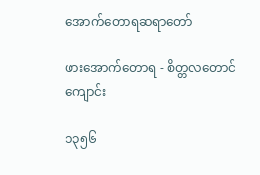အောက်တောရဆရာတော်

ဖားအောက်တောရ - စိတ္တလတောင်ကျောင်း

၁၃၅၆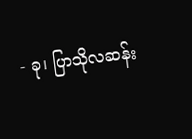- ခု၊ ပြာသိုလဆန်း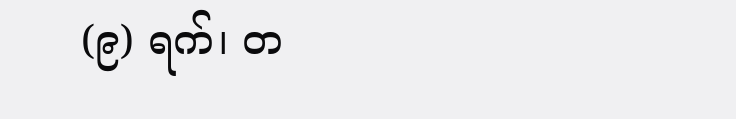(၉) ရက်၊ တ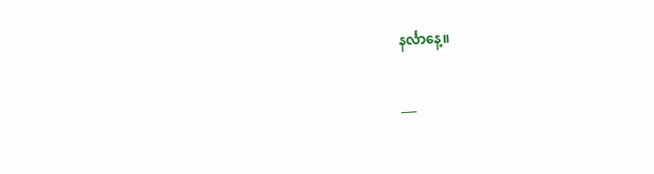နင်္လာနေ့။

___